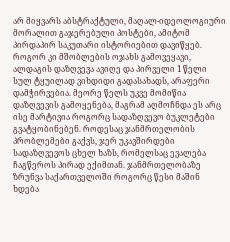არ მიყვარს აბსტრაქტული, მაღალ-იდეოლოგიური მორალით გაჯერებული პოსტები, ამიტომ პირდაპირ საკუთარი ისტორიებით დავიწყებ.
როგორ კი მშობლების ოჯახს გამოვეყავი, ალდაგის დაზღვევა ავიღე და პირველი 1 წელი სულ ტყუილად ვიხდიდი გადასახადს, არაფერი დამჭირვებია. მეორე წელს უკვე მომიწია დაზღვევის გამოყენება, მაგრამ აღმოჩნდა ეს არც ისე მარტივია როგორც სადაზღვევო ბუკლეტები გვატყობინებენ. როდესაც ჯანმრთელობის პრობლემები გაქვს, ჯერ უკავშირდები სადაზღვევოს ცხელ ხაზს, რომელსაც ევალება ჩაგწეროს პირად ექიმთან. ჯანმრთელობაზე ზრუნვა საქართველოში როგორც წესი მაშინ ხდება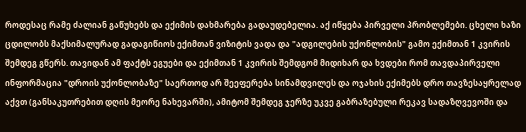როდესაც რამე ძალიან გაწუხებს და ექიმის დახმარება გადაუდებელია. აქ იწყება პირველი პრობლემები. ცხელი ხაზი ცდილობს მაქსიმალურად გადაგიწიოს ექიმთან ვიზიტის ვადა და "ადგილების უქონლობის" გამო ექიმთან 1 კვირის შემდეგ გწერს. თავიდან ამ ფაქტს ეგუები და ექიმთან 1 კვირის შემდგომ მიდიხარ და ხვდები რომ თავდაპირველი ინფორმაცია "დროის უქონლობაზე" საერთოდ არ შეეფერება სინამდვილეს და ოჯახის ექიმებს დრო თავზესაყრელად აქვთ (განსაკუთრებით დღის მეორე ნახევარში), ამიტომ შემდეგ ჯერზე უკვე გაბრაზებული რეკავ სადაზღვევოში და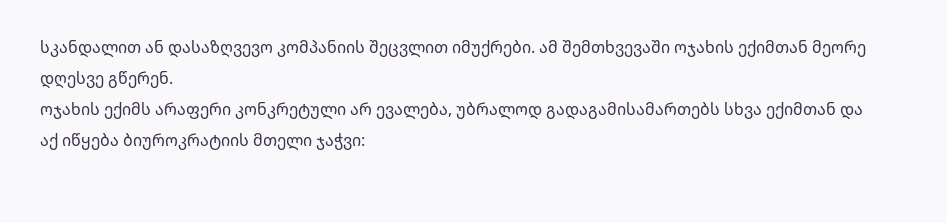სკანდალით ან დასაზღვევო კომპანიის შეცვლით იმუქრები. ამ შემთხვევაში ოჯახის ექიმთან მეორე დღესვე გწერენ.
ოჯახის ექიმს არაფერი კონკრეტული არ ევალება, უბრალოდ გადაგამისამართებს სხვა ექიმთან და აქ იწყება ბიუროკრატიის მთელი ჯაჭვი: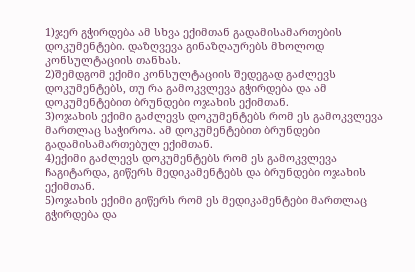1)ჯერ გჭირდება ამ სხვა ექიმთან გადამისამართების დოკუმენტები. დაზღვევა გინაზღაურებს მხოლოდ კონსულტაციის თანხას.
2)შემდგომ ექიმი კონსულტაციის შედეგად გაძლევს დოკუმენტებს, თუ რა გამოკვლევა გჭირდება და ამ დოკუმენტებით ბრუნდები ოჯახის ექიმთან.
3)ოჯახის ექიმი გაძლევს დოკუმენტებს რომ ეს გამოკვლევა მართლაც საჭიროა. ამ დოკუმენტებით ბრუნდები გადამისამართებულ ექიმთან.
4)ექიმი გაძლევს დოკუმენტებს რომ ეს გამოკვლევა ჩაგიტარდა, გიწერს მედიკამენტებს და ბრუნდები ოჯახის ექიმთან.
5)ოჯახის ექიმი გიწერს რომ ეს მედიკამენტები მართლაც გჭირდება და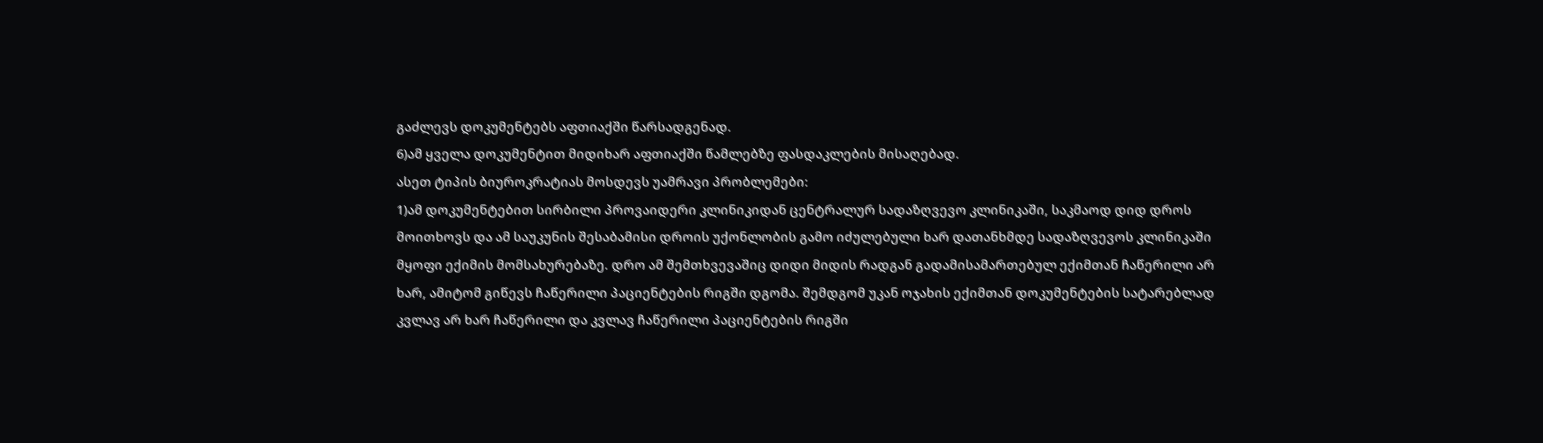გაძლევს დოკუმენტებს აფთიაქში წარსადგენად.
6)ამ ყველა დოკუმენტით მიდიხარ აფთიაქში წამლებზე ფასდაკლების მისაღებად.
ასეთ ტიპის ბიუროკრატიას მოსდევს უამრავი პრობლემები:
1)ამ დოკუმენტებით სირბილი პროვაიდერი კლინიკიდან ცენტრალურ სადაზღვევო კლინიკაში, საკმაოდ დიდ დროს მოითხოვს და ამ საუკუნის შესაბამისი დროის უქონლობის გამო იძულებული ხარ დათანხმდე სადაზღვევოს კლინიკაში მყოფი ექიმის მომსახურებაზე. დრო ამ შემთხვევაშიც დიდი მიდის რადგან გადამისამართებულ ექიმთან ჩაწერილი არ ხარ, ამიტომ გიწევს ჩაწერილი პაციენტების რიგში დგომა. შემდგომ უკან ოჯახის ექიმთან დოკუმენტების სატარებლად კვლავ არ ხარ ჩაწერილი და კვლავ ჩაწერილი პაციენტების რიგში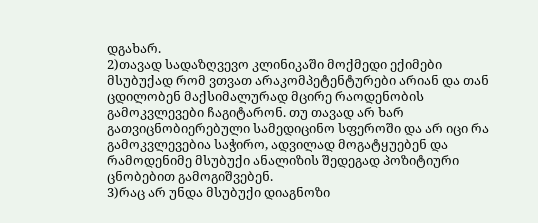დგახარ.
2)თავად სადაზღვევო კლინიკაში მოქმედი ექიმები მსუბუქად რომ ვთვათ არაკომპეტენტურები არიან და თან ცდილობენ მაქსიმალურად მცირე რაოდენობის გამოკვლევები ჩაგიტარონ. თუ თავად არ ხარ გათვიცნობიერებული სამედიცინო სფეროში და არ იცი რა გამოკვლევებია საჭირო, ადვილად მოგატყუებენ და რამოდენიმე მსუბუქი ანალიზის შედეგად პოზიტიური ცნობებით გამოგიშვებენ.
3)რაც არ უნდა მსუბუქი დიაგნოზი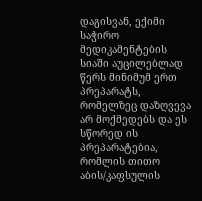დაგისვან, ექიმი საჭირო მედიკამენტების სიაში აუცილებლად წერს მინიმუმ ერთ პრეპარატს, რომელზეც დაზღვევა არ მოქმედებს და ეს სწორედ ის პრეპარატებია, რომლის თითო აბის/კაფსულის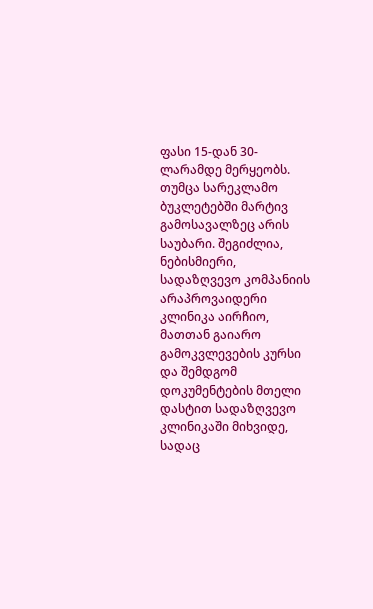ფასი 15-დან 30-ლარამდე მერყეობს.
თუმცა სარეკლამო ბუკლეტებში მარტივ გამოსავალზეც არის საუბარი. შეგიძლია, ნებისმიერი, სადაზღვევო კომპანიის არაპროვაიდერი კლინიკა აირჩიო, მათთან გაიარო გამოკვლევების კურსი და შემდგომ დოკუმენტების მთელი დასტით სადაზღვევო კლინიკაში მიხვიდე, სადაც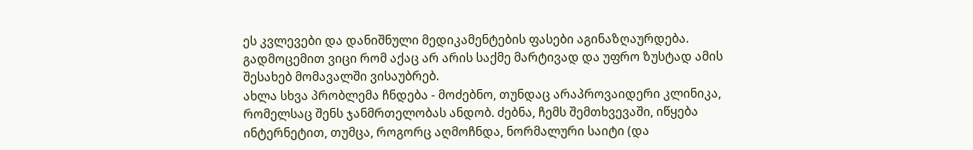ეს კვლევები და დანიშნული მედიკამენტების ფასები აგინაზღაურდება. გადმოცემით ვიცი რომ აქაც არ არის საქმე მარტივად და უფრო ზუსტად ამის შესახებ მომავალში ვისაუბრებ.
ახლა სხვა პრობლემა ჩნდება - მოძებნო, თუნდაც არაპროვაიდერი კლინიკა, რომელსაც შენს ჯანმრთელობას ანდობ. ძებნა, ჩემს შემთხვევაში, იწყება ინტერნეტით, თუმცა, როგორც აღმოჩნდა, ნორმალური საიტი (და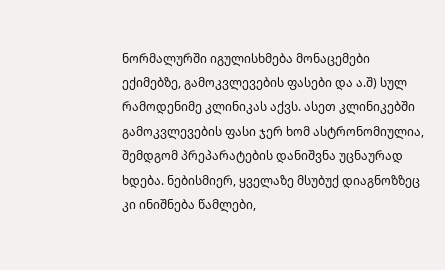ნორმალურში იგულისხმება მონაცემები ექიმებზე, გამოკვლევების ფასები და ა.შ) სულ რამოდენიმე კლინიკას აქვს. ასეთ კლინიკებში გამოკვლევების ფასი ჯერ ხომ ასტრონომიულია, შემდგომ პრეპარატების დანიშვნა უცნაურად ხდება. ნებისმიერ, ყველაზე მსუბუქ დიაგნოზზეც კი ინიშნება წამლები,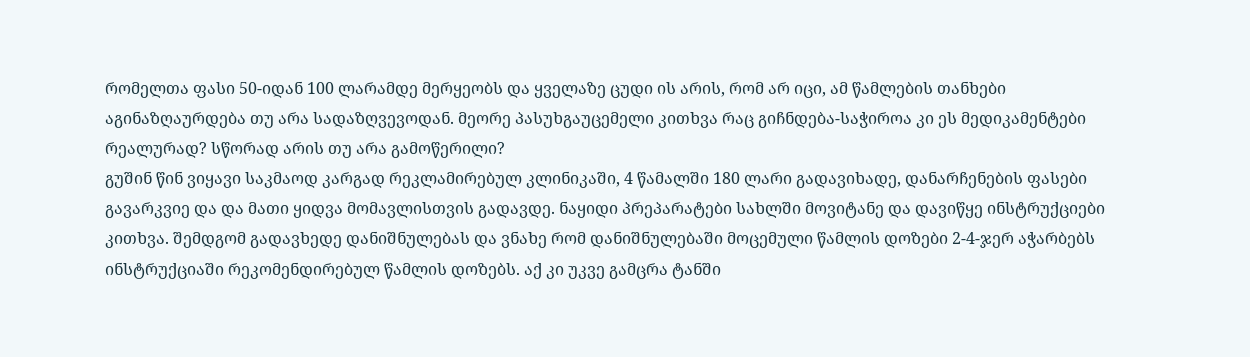რომელთა ფასი 50-იდან 100 ლარამდე მერყეობს და ყველაზე ცუდი ის არის, რომ არ იცი, ამ წამლების თანხები აგინაზღაურდება თუ არა სადაზღვევოდან. მეორე პასუხგაუცემელი კითხვა რაც გიჩნდება-საჭიროა კი ეს მედიკამენტები რეალურად? სწორად არის თუ არა გამოწერილი?
გუშინ წინ ვიყავი საკმაოდ კარგად რეკლამირებულ კლინიკაში, 4 წამალში 180 ლარი გადავიხადე, დანარჩენების ფასები გავარკვიე და და მათი ყიდვა მომავლისთვის გადავდე. ნაყიდი პრეპარატები სახლში მოვიტანე და დავიწყე ინსტრუქციები კითხვა. შემდგომ გადავხედე დანიშნულებას და ვნახე რომ დანიშნულებაში მოცემული წამლის დოზები 2-4-ჯერ აჭარბებს ინსტრუქციაში რეკომენდირებულ წამლის დოზებს. აქ კი უკვე გამცრა ტანში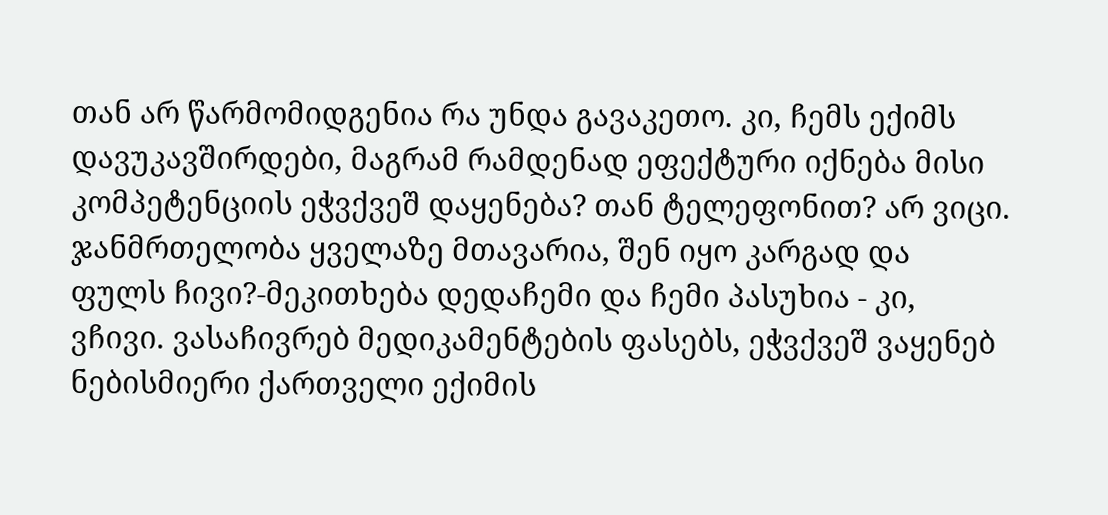თან არ წარმომიდგენია რა უნდა გავაკეთო. კი, ჩემს ექიმს დავუკავშირდები, მაგრამ რამდენად ეფექტური იქნება მისი კომპეტენციის ეჭვქვეშ დაყენება? თან ტელეფონით? არ ვიცი.
ჯანმრთელობა ყველაზე მთავარია, შენ იყო კარგად და ფულს ჩივი?-მეკითხება დედაჩემი და ჩემი პასუხია - კი, ვჩივი. ვასაჩივრებ მედიკამენტების ფასებს, ეჭვქვეშ ვაყენებ ნებისმიერი ქართველი ექიმის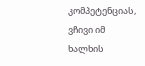კომპეტენციას, ვჩივი იმ ხალხის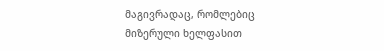მაგივრადაც, რომლებიც მიზერული ხელფასით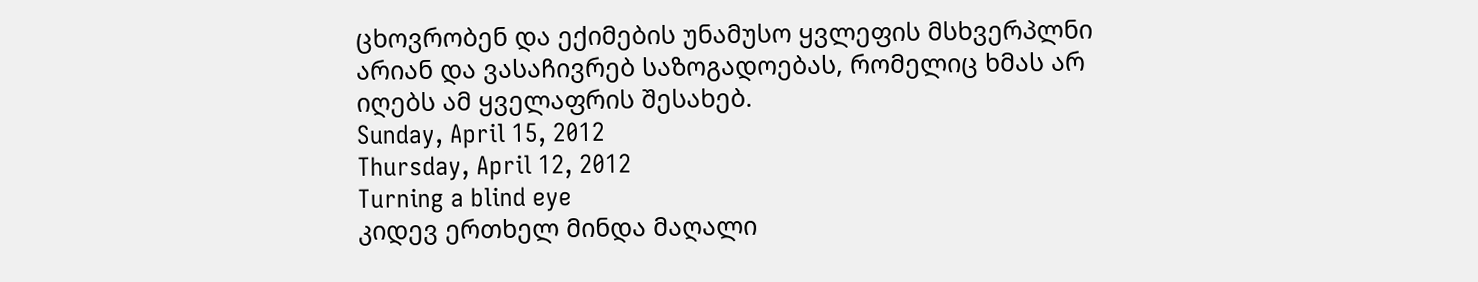ცხოვრობენ და ექიმების უნამუსო ყვლეფის მსხვერპლნი არიან და ვასაჩივრებ საზოგადოებას, რომელიც ხმას არ იღებს ამ ყველაფრის შესახებ.
Sunday, April 15, 2012
Thursday, April 12, 2012
Turning a blind eye
კიდევ ერთხელ მინდა მაღალი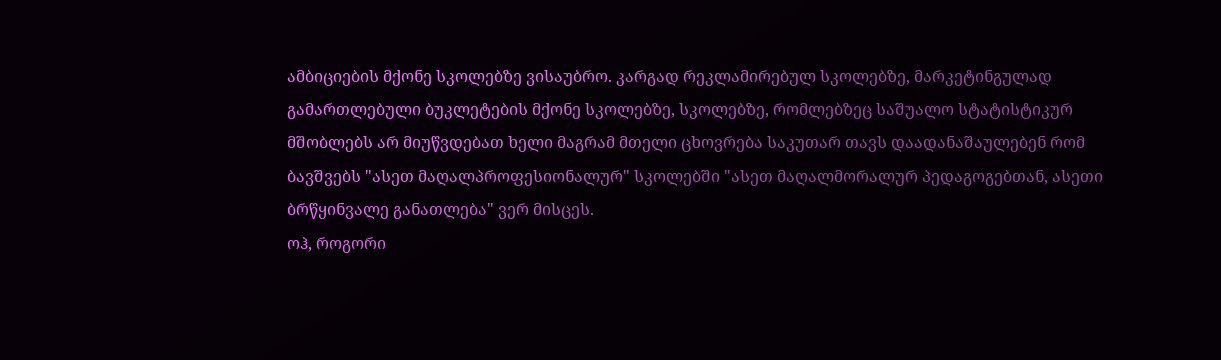ამბიციების მქონე სკოლებზე ვისაუბრო. კარგად რეკლამირებულ სკოლებზე, მარკეტინგულად გამართლებული ბუკლეტების მქონე სკოლებზე, სკოლებზე, რომლებზეც საშუალო სტატისტიკურ მშობლებს არ მიუწვდებათ ხელი მაგრამ მთელი ცხოვრება საკუთარ თავს დაადანაშაულებენ რომ ბავშვებს "ასეთ მაღალპროფესიონალურ" სკოლებში "ასეთ მაღალმორალურ პედაგოგებთან, ასეთი ბრწყინვალე განათლება" ვერ მისცეს.
ოჰ, როგორი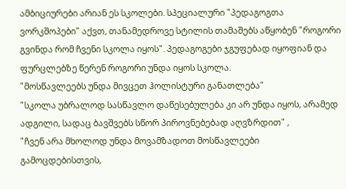ამბიციურები არიან ეს სკოლები. სპეციალური "პედაგოგთა ვორკშოპები" აქვთ, თანამედროვე სტილის თამაშებს აწყობენ "როგორი გვინდა რომ ჩვენი სკოლა იყოს". პედაგოგები ჯგუფებად იყოფიან და ფურცლებზე წერენ როგორი უნდა იყოს სკოლა.
"მოსწავლეებს უნდა მივცეთ ჰოლისტური განათლება"
"სკოლა უბრალოდ სასწავლო დაწესებულება კი არ უნდა იყოს, არამედ ადგილი, სადაც ბავშვებს სწორ პიროვნებებად აღვზრდით" ,
"ჩვენ არა მხოლოდ უნდა მოვამზადოთ მოსწავლეები გამოცდებისთვის,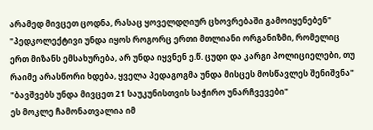არამედ მივცეთ ცოდნა, რასაც ყოველდღიურ ცხოვრებაში გამოიყენებენ"
"პედკოლექტივი უნდა იყოს როგორც ერთი მთლიანი ორგანიზმი, რომელიც ერთ მიზანს ემსახურება, არ უნდა იყვნენ ე.წ. ცუდი და კარგი პოლიციელები, თუ რაიმე არასწორი ხდება, ყველა პედაგოგმა უნდა მისცეს მოსწავლეს შენიშვნა"
"ბავშვებს უნდა მივცეთ 21 საუკუნისთვის საჭირო უნარჩვევები"
ეს მოკლე ჩამონათვალია იმ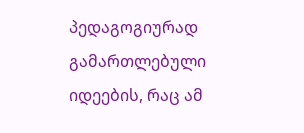პედაგოგიურად გამართლებული იდეების, რაც ამ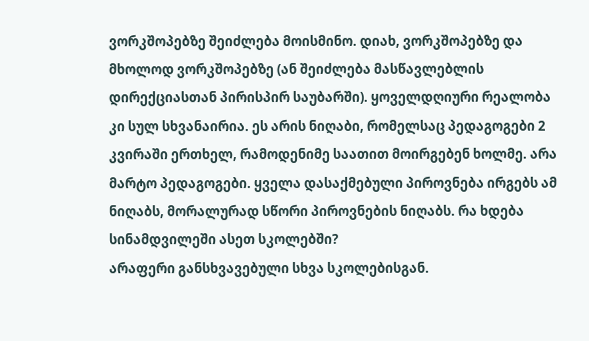ვორკშოპებზე შეიძლება მოისმინო. დიახ, ვორკშოპებზე და მხოლოდ ვორკშოპებზე (ან შეიძლება მასწავლებლის დირექციასთან პირისპირ საუბარში). ყოველდღიური რეალობა კი სულ სხვანაირია. ეს არის ნიღაბი, რომელსაც პედაგოგები 2 კვირაში ერთხელ, რამოდენიმე საათით მოირგებენ ხოლმე. არა მარტო პედაგოგები. ყველა დასაქმებული პიროვნება ირგებს ამ ნიღაბს, მორალურად სწორი პიროვნების ნიღაბს. რა ხდება სინამდვილეში ასეთ სკოლებში?
არაფერი განსხვავებული სხვა სკოლებისგან.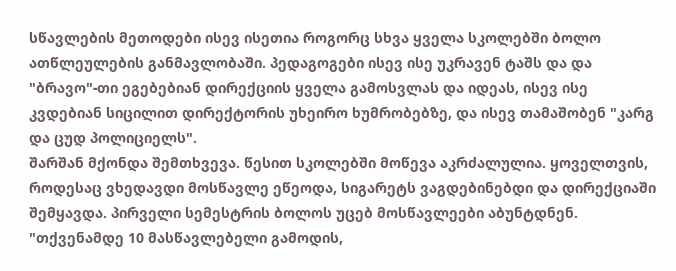სწავლების მეთოდები ისევ ისეთია როგორც სხვა ყველა სკოლებში ბოლო ათწლეულების განმავლობაში. პედაგოგები ისევ ისე უკრავენ ტაშს და და "ბრავო"-თი ეგებებიან დირექციის ყველა გამოსვლას და იდეას, ისევ ისე კვდებიან სიცილით დირექტორის უხეირო ხუმრობებზე, და ისევ თამაშობენ "კარგ და ცუდ პოლიციელს".
შარშან მქონდა შემთხვევა. წესით სკოლებში მოწევა აკრძალულია. ყოველთვის, როდესაც ვხედავდი მოსწავლე ეწეოდა, სიგარეტს ვაგდებინებდი და დირექციაში შემყავდა. პირველი სემესტრის ბოლოს უცებ მოსწავლეები აბუნტდნენ. "თქვენამდე 10 მასწავლებელი გამოდის,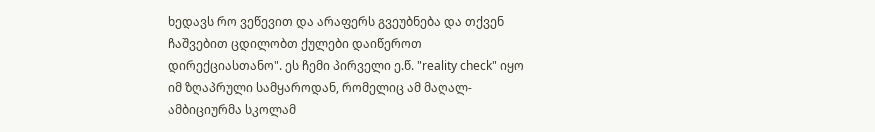ხედავს რო ვეწევით და არაფერს გვეუბნება და თქვენ ჩაშვებით ცდილობთ ქულები დაიწეროთ დირექციასთანო". ეს ჩემი პირველი ე.წ. "reality check" იყო იმ ზღაპრული სამყაროდან, რომელიც ამ მაღალ-ამბიციურმა სკოლამ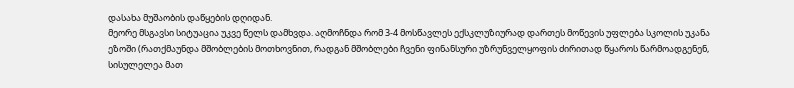დასახა მუშაობის დაწყების დღიდან.
მეორე მსგავსი სიტუაცია უკვე წელს დამხვდა. აღმოჩნდა რომ 3-4 მოსწავლეს ექსკლუზიურად დართეს მოწევის უფლება სკოლის უკანა ეზოში (რათქმაუნდა მშობლების მოთხოვნით, რადგან მშობლები ჩვენი ფინანსური უზრუნველყოფის ძირითად წყაროს წარმოადგენენ, სისულელეა მათ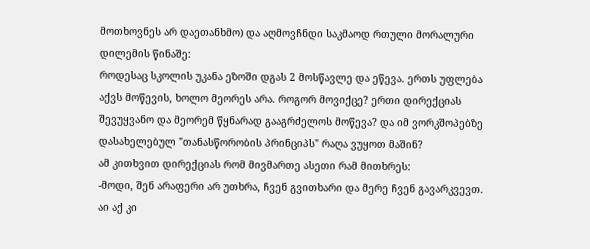მოთხოვნეს არ დაეთანხმო) და აღმოვჩნდი საკმაოდ რთული მორალური დილემის წინაშე:
როდესაც სკოლის უკანა ეზოში დგას 2 მოსწავლე და ეწევა. ერთს უფლება აქვს მოწევის, ხოლო მეორეს არა. როგორ მოვიქცე? ერთი დირექციას შევუყვანო და მეორემ წყნარად გააგრძელოს მოწევა? და იმ ვორკშოპებზე დასახელებულ "თანასწორობის პრინციპს" რაღა ვუყოთ მაშინ?
ამ კითხვით დირექციას რომ მივმართე ასეთი რამ მითხრეს:
-მოდი, შენ არაფერი არ უთხრა, ჩვენ გვითხარი და მერე ჩვენ გავარკვევთ.
აი აქ კი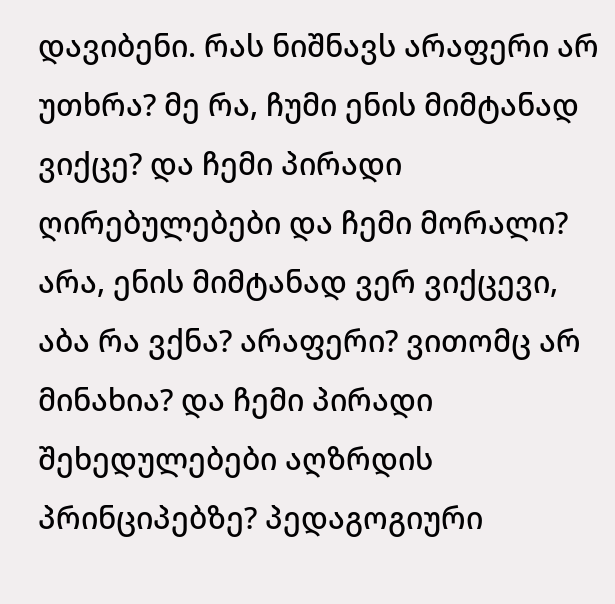დავიბენი. რას ნიშნავს არაფერი არ უთხრა? მე რა, ჩუმი ენის მიმტანად ვიქცე? და ჩემი პირადი ღირებულებები და ჩემი მორალი? არა, ენის მიმტანად ვერ ვიქცევი, აბა რა ვქნა? არაფერი? ვითომც არ მინახია? და ჩემი პირადი შეხედულებები აღზრდის პრინციპებზე? პედაგოგიური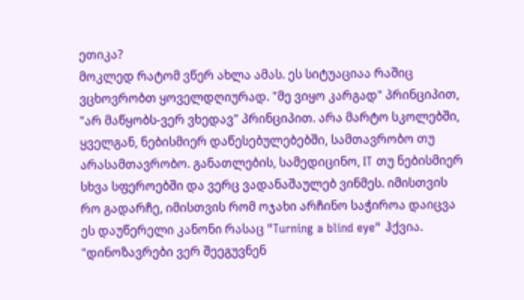ეთიკა?
მოკლედ რატომ ვწერ ახლა ამას. ეს სიტუაციაა რაშიც ვცხოვრობთ ყოველდღიურად. "მე ვიყო კარგად" პრინციპით, "არ მაწყობს-ვერ ვხედავ" პრინციპით. არა მარტო სკოლებში, ყველგან, ნებისმიერ დაწესებულებებში, სამთავრობო თუ არასამთავრობო. განათლების, სამედიცინო, IT თუ ნებისმიერ სხვა სფეროებში და ვერც ვადანაშაულებ ვინმეს. იმისთვის რო გადარჩე, იმისთვის რომ ოჯახი არჩინო საჭიროა დაიცვა ეს დაუწერელი კანონი რასაც "Turning a blind eye" ჰქვია.
"დინოზავრები ვერ შეეგუვნენ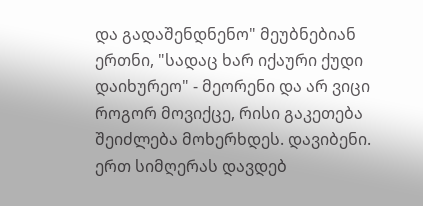და გადაშენდნენო" მეუბნებიან ერთნი, "სადაც ხარ იქაური ქუდი დაიხურეო" - მეორენი და არ ვიცი როგორ მოვიქცე, რისი გაკეთება შეიძლება მოხერხდეს. დავიბენი.
ერთ სიმღერას დავდებ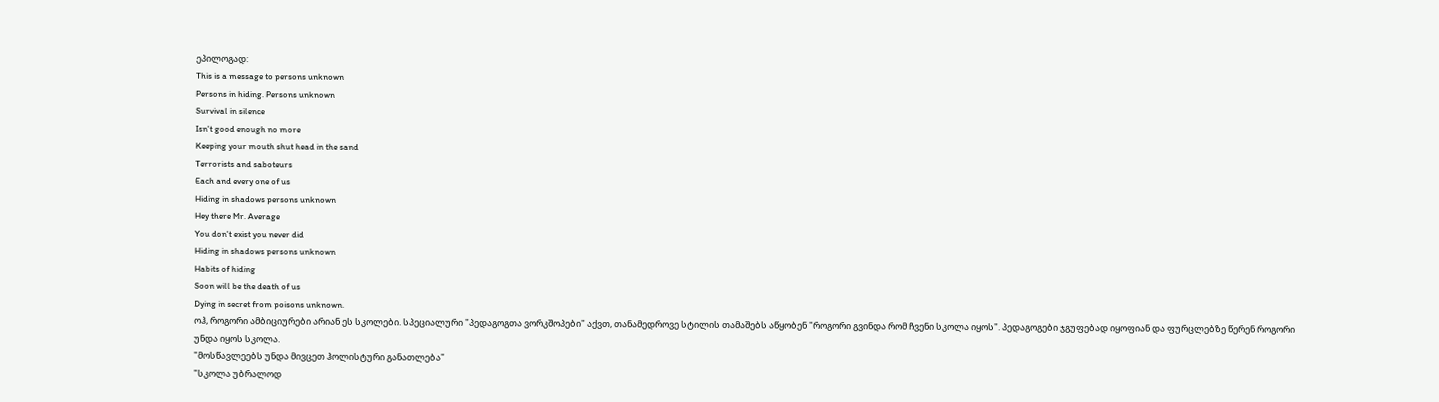ეპილოგად:
This is a message to persons unknown
Persons in hiding. Persons unknown
Survival in silence
Isn't good enough no more
Keeping your mouth shut head in the sand
Terrorists and saboteurs
Each and every one of us
Hiding in shadows persons unknown
Hey there Mr. Average
You don't exist you never did
Hiding in shadows persons unknown
Habits of hiding
Soon will be the death of us
Dying in secret from poisons unknown.
ოჰ, როგორი ამბიციურები არიან ეს სკოლები. სპეციალური "პედაგოგთა ვორკშოპები" აქვთ, თანამედროვე სტილის თამაშებს აწყობენ "როგორი გვინდა რომ ჩვენი სკოლა იყოს". პედაგოგები ჯგუფებად იყოფიან და ფურცლებზე წერენ როგორი უნდა იყოს სკოლა.
"მოსწავლეებს უნდა მივცეთ ჰოლისტური განათლება"
"სკოლა უბრალოდ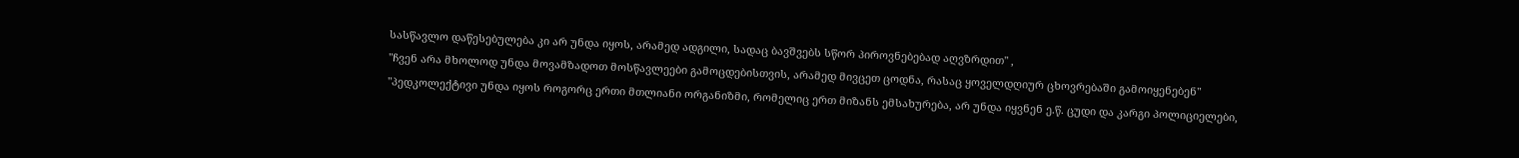სასწავლო დაწესებულება კი არ უნდა იყოს, არამედ ადგილი, სადაც ბავშვებს სწორ პიროვნებებად აღვზრდით" ,
"ჩვენ არა მხოლოდ უნდა მოვამზადოთ მოსწავლეები გამოცდებისთვის, არამედ მივცეთ ცოდნა, რასაც ყოველდღიურ ცხოვრებაში გამოიყენებენ"
"პედკოლექტივი უნდა იყოს როგორც ერთი მთლიანი ორგანიზმი, რომელიც ერთ მიზანს ემსახურება, არ უნდა იყვნენ ე.წ. ცუდი და კარგი პოლიციელები,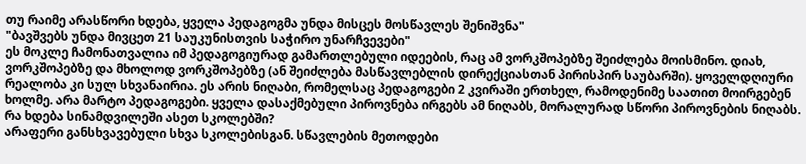თუ რაიმე არასწორი ხდება, ყველა პედაგოგმა უნდა მისცეს მოსწავლეს შენიშვნა"
"ბავშვებს უნდა მივცეთ 21 საუკუნისთვის საჭირო უნარჩვევები"
ეს მოკლე ჩამონათვალია იმ პედაგოგიურად გამართლებული იდეების, რაც ამ ვორკშოპებზე შეიძლება მოისმინო. დიახ, ვორკშოპებზე და მხოლოდ ვორკშოპებზე (ან შეიძლება მასწავლებლის დირექციასთან პირისპირ საუბარში). ყოველდღიური რეალობა კი სულ სხვანაირია. ეს არის ნიღაბი, რომელსაც პედაგოგები 2 კვირაში ერთხელ, რამოდენიმე საათით მოირგებენ ხოლმე. არა მარტო პედაგოგები. ყველა დასაქმებული პიროვნება ირგებს ამ ნიღაბს, მორალურად სწორი პიროვნების ნიღაბს. რა ხდება სინამდვილეში ასეთ სკოლებში?
არაფერი განსხვავებული სხვა სკოლებისგან. სწავლების მეთოდები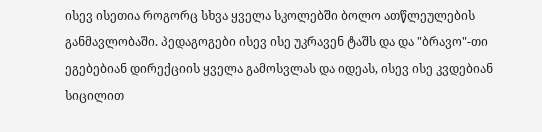ისევ ისეთია როგორც სხვა ყველა სკოლებში ბოლო ათწლეულების განმავლობაში. პედაგოგები ისევ ისე უკრავენ ტაშს და და "ბრავო"-თი ეგებებიან დირექციის ყველა გამოსვლას და იდეას, ისევ ისე კვდებიან სიცილით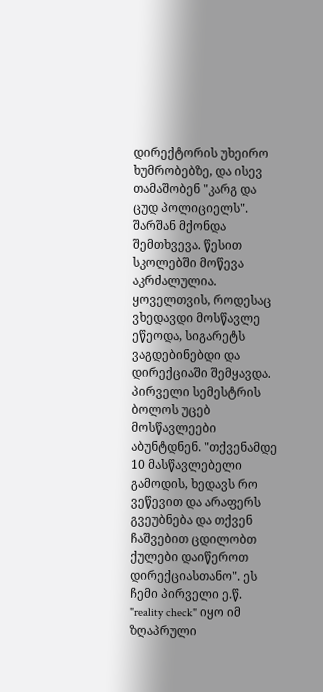დირექტორის უხეირო ხუმრობებზე, და ისევ თამაშობენ "კარგ და ცუდ პოლიციელს".
შარშან მქონდა შემთხვევა. წესით სკოლებში მოწევა აკრძალულია. ყოველთვის, როდესაც ვხედავდი მოსწავლე ეწეოდა, სიგარეტს ვაგდებინებდი და დირექციაში შემყავდა. პირველი სემესტრის ბოლოს უცებ მოსწავლეები აბუნტდნენ. "თქვენამდე 10 მასწავლებელი გამოდის, ხედავს რო ვეწევით და არაფერს გვეუბნება და თქვენ ჩაშვებით ცდილობთ ქულები დაიწეროთ დირექციასთანო". ეს ჩემი პირველი ე.წ. "reality check" იყო იმ ზღაპრული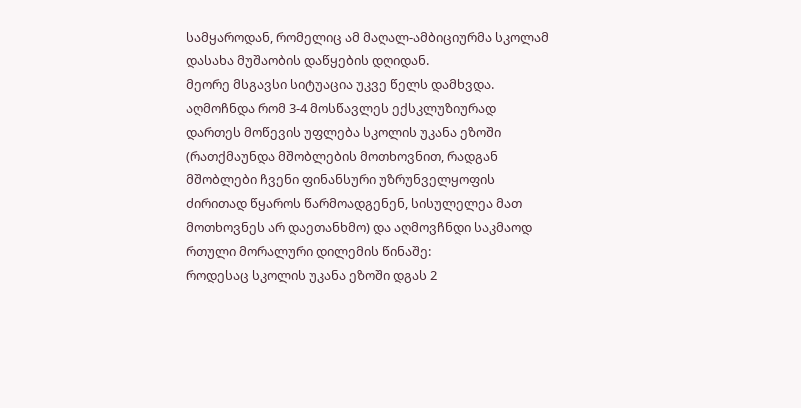სამყაროდან, რომელიც ამ მაღალ-ამბიციურმა სკოლამ დასახა მუშაობის დაწყების დღიდან.
მეორე მსგავსი სიტუაცია უკვე წელს დამხვდა. აღმოჩნდა რომ 3-4 მოსწავლეს ექსკლუზიურად დართეს მოწევის უფლება სკოლის უკანა ეზოში (რათქმაუნდა მშობლების მოთხოვნით, რადგან მშობლები ჩვენი ფინანსური უზრუნველყოფის ძირითად წყაროს წარმოადგენენ, სისულელეა მათ მოთხოვნეს არ დაეთანხმო) და აღმოვჩნდი საკმაოდ რთული მორალური დილემის წინაშე:
როდესაც სკოლის უკანა ეზოში დგას 2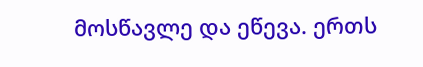მოსწავლე და ეწევა. ერთს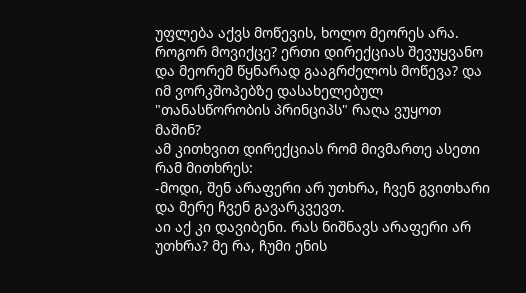უფლება აქვს მოწევის, ხოლო მეორეს არა. როგორ მოვიქცე? ერთი დირექციას შევუყვანო და მეორემ წყნარად გააგრძელოს მოწევა? და იმ ვორკშოპებზე დასახელებულ "თანასწორობის პრინციპს" რაღა ვუყოთ მაშინ?
ამ კითხვით დირექციას რომ მივმართე ასეთი რამ მითხრეს:
-მოდი, შენ არაფერი არ უთხრა, ჩვენ გვითხარი და მერე ჩვენ გავარკვევთ.
აი აქ კი დავიბენი. რას ნიშნავს არაფერი არ უთხრა? მე რა, ჩუმი ენის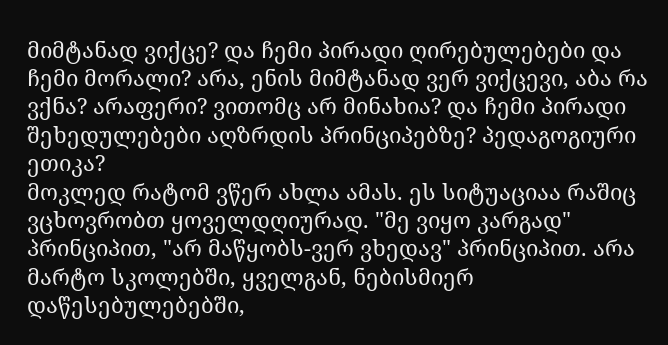მიმტანად ვიქცე? და ჩემი პირადი ღირებულებები და ჩემი მორალი? არა, ენის მიმტანად ვერ ვიქცევი, აბა რა ვქნა? არაფერი? ვითომც არ მინახია? და ჩემი პირადი შეხედულებები აღზრდის პრინციპებზე? პედაგოგიური ეთიკა?
მოკლედ რატომ ვწერ ახლა ამას. ეს სიტუაციაა რაშიც ვცხოვრობთ ყოველდღიურად. "მე ვიყო კარგად" პრინციპით, "არ მაწყობს-ვერ ვხედავ" პრინციპით. არა მარტო სკოლებში, ყველგან, ნებისმიერ დაწესებულებებში,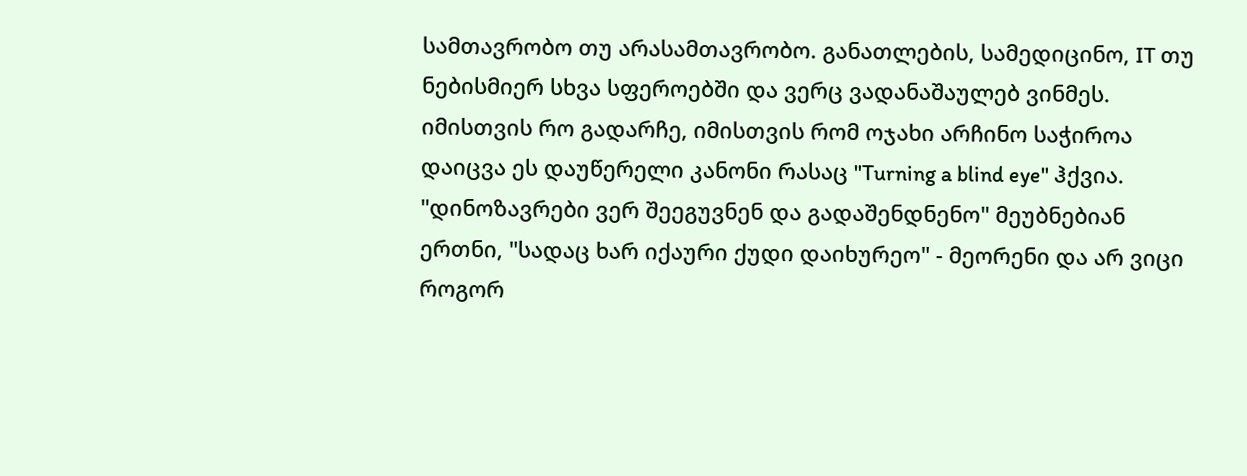სამთავრობო თუ არასამთავრობო. განათლების, სამედიცინო, IT თუ ნებისმიერ სხვა სფეროებში და ვერც ვადანაშაულებ ვინმეს. იმისთვის რო გადარჩე, იმისთვის რომ ოჯახი არჩინო საჭიროა დაიცვა ეს დაუწერელი კანონი რასაც "Turning a blind eye" ჰქვია.
"დინოზავრები ვერ შეეგუვნენ და გადაშენდნენო" მეუბნებიან ერთნი, "სადაც ხარ იქაური ქუდი დაიხურეო" - მეორენი და არ ვიცი როგორ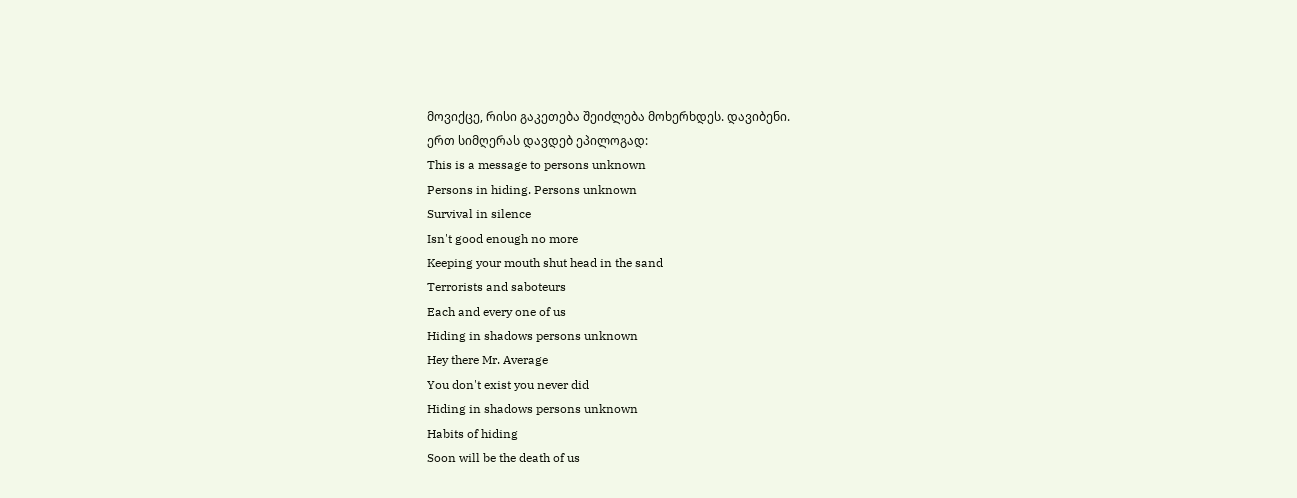მოვიქცე, რისი გაკეთება შეიძლება მოხერხდეს. დავიბენი.
ერთ სიმღერას დავდებ ეპილოგად:
This is a message to persons unknown
Persons in hiding. Persons unknown
Survival in silence
Isn't good enough no more
Keeping your mouth shut head in the sand
Terrorists and saboteurs
Each and every one of us
Hiding in shadows persons unknown
Hey there Mr. Average
You don't exist you never did
Hiding in shadows persons unknown
Habits of hiding
Soon will be the death of us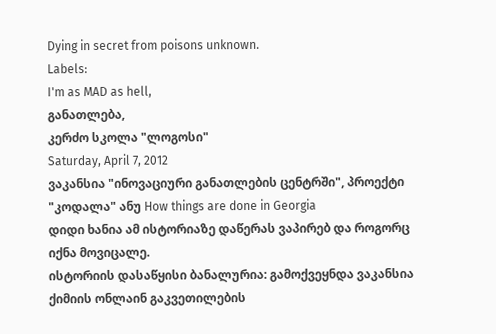Dying in secret from poisons unknown.
Labels:
I'm as MAD as hell,
განათლება,
კერძო სკოლა "ლოგოსი"
Saturday, April 7, 2012
ვაკანსია "ინოვაციური განათლების ცენტრში", პროექტი "კოდალა" ანუ How things are done in Georgia
დიდი ხანია ამ ისტორიაზე დაწერას ვაპირებ და როგორც იქნა მოვიცალე.
ისტორიის დასაწყისი ბანალურია: გამოქვეყნდა ვაკანსია ქიმიის ონლაინ გაკვეთილების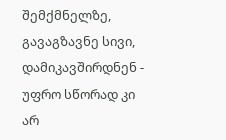შემქმნელზე, გავაგზავნე სივი, დამიკავშირდნენ - უფრო სწორად კი არ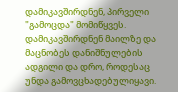დამიკავშირდნენ, პირველი "გამოცდა" მომიწყვეს. დამიკავშირდნენ მაილზე და მაცნობეს დანიშნულების ადგილი და დრო, როდესაც უნდა გამოვცხადებულიყავი.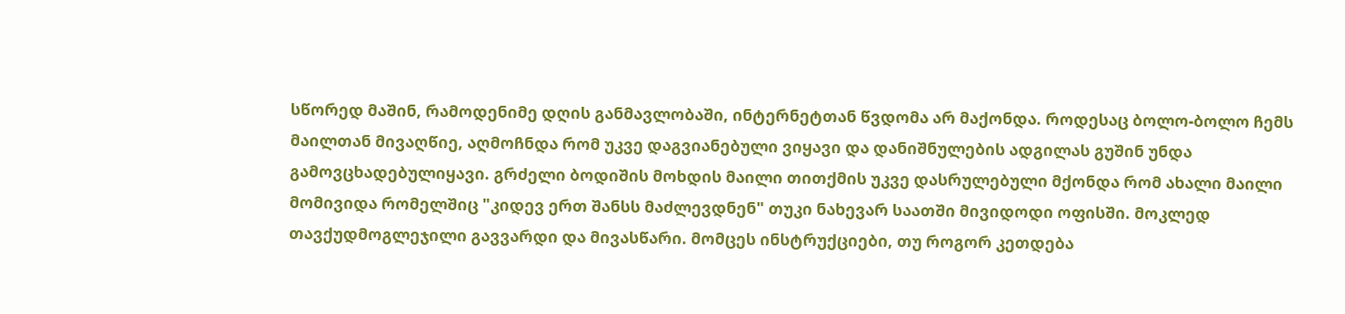სწორედ მაშინ, რამოდენიმე დღის განმავლობაში, ინტერნეტთან წვდომა არ მაქონდა. როდესაც ბოლო-ბოლო ჩემს მაილთან მივაღწიე, აღმოჩნდა რომ უკვე დაგვიანებული ვიყავი და დანიშნულების ადგილას გუშინ უნდა გამოვცხადებულიყავი. გრძელი ბოდიშის მოხდის მაილი თითქმის უკვე დასრულებული მქონდა რომ ახალი მაილი მომივიდა რომელშიც "კიდევ ერთ შანსს მაძლევდნენ" თუკი ნახევარ საათში მივიდოდი ოფისში. მოკლედ თავქუდმოგლეჯილი გავვარდი და მივასწარი. მომცეს ინსტრუქციები, თუ როგორ კეთდება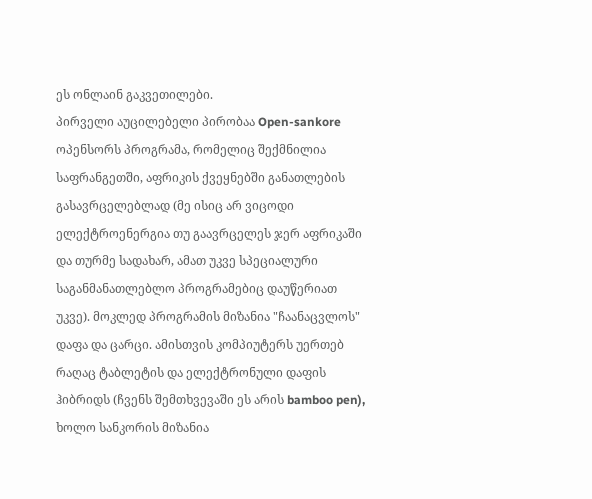ეს ონლაინ გაკვეთილები.
პირველი აუცილებელი პირობაა Open-sankore ოპენსორს პროგრამა, რომელიც შექმნილია საფრანგეთში, აფრიკის ქვეყნებში განათლების გასავრცელებლად (მე ისიც არ ვიცოდი ელექტროენერგია თუ გაავრცელეს ჯერ აფრიკაში და თურმე სადახარ, ამათ უკვე სპეციალური საგანმანათლებლო პროგრამებიც დაუწერიათ უკვე). მოკლედ პროგრამის მიზანია "ჩაანაცვლოს" დაფა და ცარცი. ამისთვის კომპიუტერს უერთებ რაღაც ტაბლეტის და ელექტრონული დაფის ჰიბრიდს (ჩვენს შემთხვევაში ეს არის bamboo pen), ხოლო სანკორის მიზანია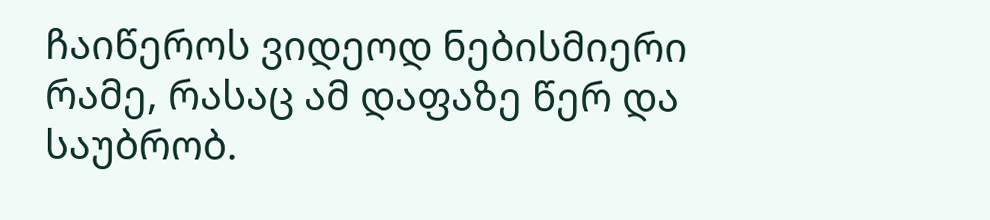ჩაიწეროს ვიდეოდ ნებისმიერი რამე, რასაც ამ დაფაზე წერ და საუბრობ.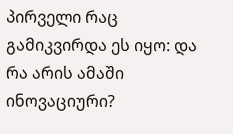პირველი რაც გამიკვირდა ეს იყო: და რა არის ამაში ინოვაციური?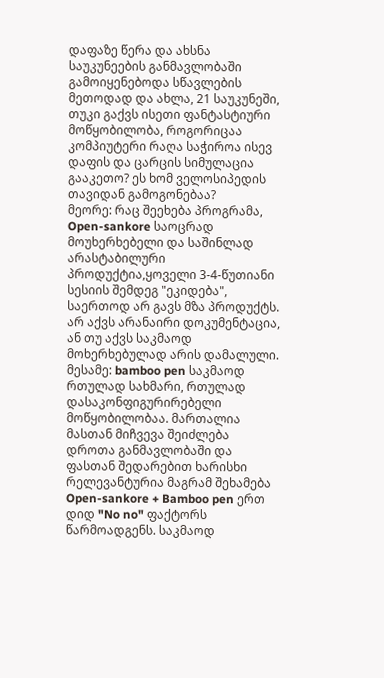დაფაზე წერა და ახსნა საუკუნეების განმავლობაში გამოიყენებოდა სწავლების მეთოდად და ახლა, 21 საუკუნეში, თუკი გაქვს ისეთი ფანტასტიური მოწყობილობა, როგორიცაა კომპიუტერი რაღა საჭიროა ისევ დაფის და ცარცის სიმულაცია გააკეთო? ეს ხომ ველოსიპედის თავიდან გამოგონებაა?
მეორე: რაც შეეხება პროგრამა, Open-sankore საოცრად მოუხერხებელი და საშინლად არასტაბილური პროდუქტია,ყოველი 3-4-წუთიანი სესიის შემდეგ "ეკიდება", საერთოდ არ გავს მზა პროდუქტს. არ აქვს არანაირი დოკუმენტაცია, ან თუ აქვს საკმაოდ მოხერხებულად არის დამალული.
მესამე: bamboo pen საკმაოდ რთულად სახმარი, რთულად დასაკონფიგურირებელი მოწყობილობაა. მართალია მასთან მიჩვევა შეიძლება დროთა განმავლობაში და ფასთან შედარებით ხარისხი რელევანტურია მაგრამ შეხამება Open-sankore + Bamboo pen ერთ დიდ "No no" ფაქტორს წარმოადგენს. საკმაოდ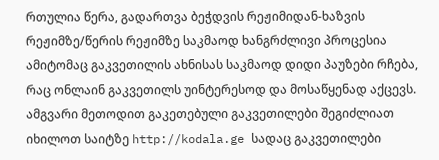რთულია წერა, გადართვა ბეჭდვის რეჟიმიდან-ხაზვის რეჟიმზე/წერის რეჟიმზე საკმაოდ ხანგრძლივი პროცესია ამიტომაც გაკვეთილის ახნისას საკმაოდ დიდი პაუზები რჩება, რაც ონლაინ გაკვეთილს უინტერესოდ და მოსაწყენად აქცევს.
ამგვარი მეთოდით გაკეთებული გაკვეთილები შეგიძლიათ იხილოთ საიტზე http://kodala.ge სადაც გაკვეთილები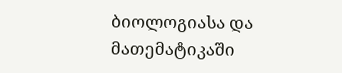ბიოლოგიასა და მათემატიკაში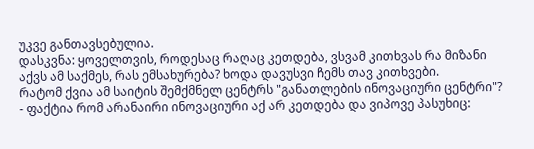უკვე განთავსებულია.
დასკვნა: ყოველთვის, როდესაც რაღაც კეთდება, ვსვამ კითხვას რა მიზანი აქვს ამ საქმეს, რას ემსახურება? ხოდა დავუსვი ჩემს თავ კითხვები.
რატომ ქვია ამ საიტის შემქმნელ ცენტრს "განათლების ინოვაციური ცენტრი"? - ფაქტია რომ არანაირი ინოვაციური აქ არ კეთდება და ვიპოვე პასუხიც: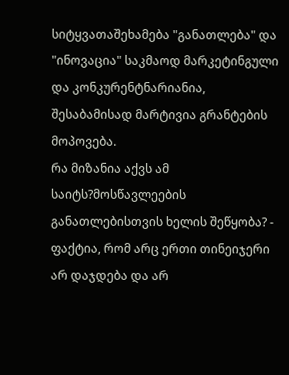სიტყვათაშეხამება "განათლება" და "ინოვაცია" საკმაოდ მარკეტინგული და კონკურენტნარიანია, შესაბამისად მარტივია გრანტების მოპოვება.
რა მიზანია აქვს ამ საიტს?მოსწავლეების განათლებისთვის ხელის შეწყობა? - ფაქტია, რომ არც ერთი თინეიჯერი არ დაჯდება და არ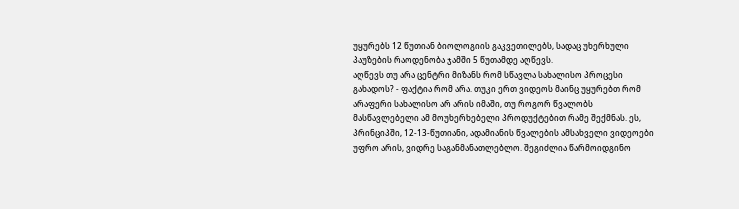უყურებს 12 წუთიან ბიოლოგიის გაკვეთილებს, სადაც უხერხული პაუზების რაოდენობა ჯამში 5 წუთამდე აღწევს.
აღწევს თუ არა ცენტრი მიზანს რომ სწავლა სახალისო პროცესი გახადოს? - ფაქტია რომ არა. თუკი ერთ ვიდეოს მაინც უყურებთ რომ არაფერი სახალისო არ არის იმაში, თუ როგორ წვალობს მასწავლებელი ამ მოუხერხებელი პროდუქტებით რამე შექმნას. ეს, პრინციპში, 12-13-წუთიანი, ადამიანის წვალების ამსახველი ვიდეოები უფრო არის, ვიდრე საგანმანათლებლო. შეგიძლია წარმოიდგინო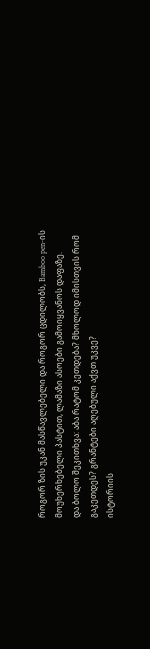როგორ ზის უკან მასწავლებელი და როგორ ცდილობს, Bamboo pen-ის მოუხერხებელი პასტით, ლამაზი ასოები გამოიყვანოს დაფაზე.
და ბოლო შეკითხვა: აბა რატომ კეთდება? მხოლოდ იმისთვის რომ გაკეთდეს? გრანტები აღებული აქვთ უკვე?
ისტორიის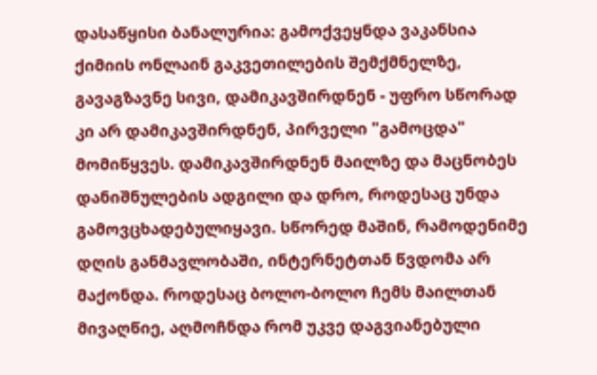დასაწყისი ბანალურია: გამოქვეყნდა ვაკანსია ქიმიის ონლაინ გაკვეთილების შემქმნელზე, გავაგზავნე სივი, დამიკავშირდნენ - უფრო სწორად კი არ დამიკავშირდნენ, პირველი "გამოცდა" მომიწყვეს. დამიკავშირდნენ მაილზე და მაცნობეს დანიშნულების ადგილი და დრო, როდესაც უნდა გამოვცხადებულიყავი. სწორედ მაშინ, რამოდენიმე დღის განმავლობაში, ინტერნეტთან წვდომა არ მაქონდა. როდესაც ბოლო-ბოლო ჩემს მაილთან მივაღწიე, აღმოჩნდა რომ უკვე დაგვიანებული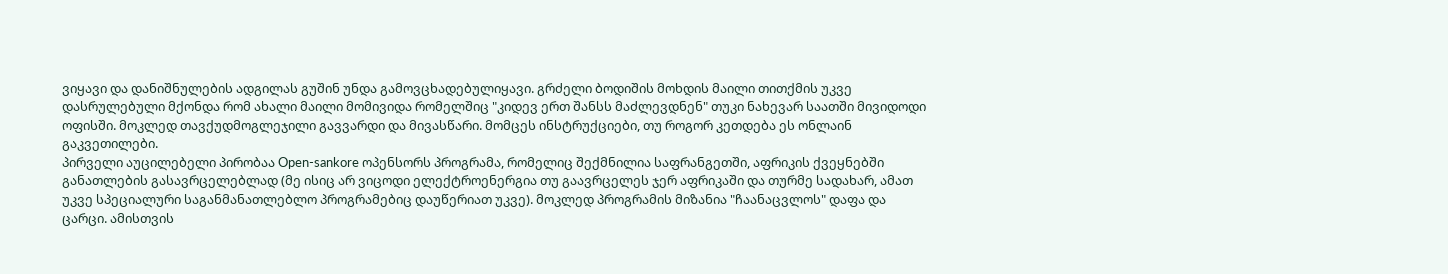ვიყავი და დანიშნულების ადგილას გუშინ უნდა გამოვცხადებულიყავი. გრძელი ბოდიშის მოხდის მაილი თითქმის უკვე დასრულებული მქონდა რომ ახალი მაილი მომივიდა რომელშიც "კიდევ ერთ შანსს მაძლევდნენ" თუკი ნახევარ საათში მივიდოდი ოფისში. მოკლედ თავქუდმოგლეჯილი გავვარდი და მივასწარი. მომცეს ინსტრუქციები, თუ როგორ კეთდება ეს ონლაინ გაკვეთილები.
პირველი აუცილებელი პირობაა Open-sankore ოპენსორს პროგრამა, რომელიც შექმნილია საფრანგეთში, აფრიკის ქვეყნებში განათლების გასავრცელებლად (მე ისიც არ ვიცოდი ელექტროენერგია თუ გაავრცელეს ჯერ აფრიკაში და თურმე სადახარ, ამათ უკვე სპეციალური საგანმანათლებლო პროგრამებიც დაუწერიათ უკვე). მოკლედ პროგრამის მიზანია "ჩაანაცვლოს" დაფა და ცარცი. ამისთვის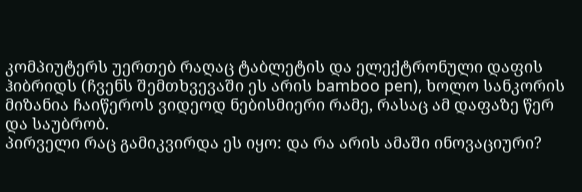კომპიუტერს უერთებ რაღაც ტაბლეტის და ელექტრონული დაფის ჰიბრიდს (ჩვენს შემთხვევაში ეს არის bamboo pen), ხოლო სანკორის მიზანია ჩაიწეროს ვიდეოდ ნებისმიერი რამე, რასაც ამ დაფაზე წერ და საუბრობ.
პირველი რაც გამიკვირდა ეს იყო: და რა არის ამაში ინოვაციური?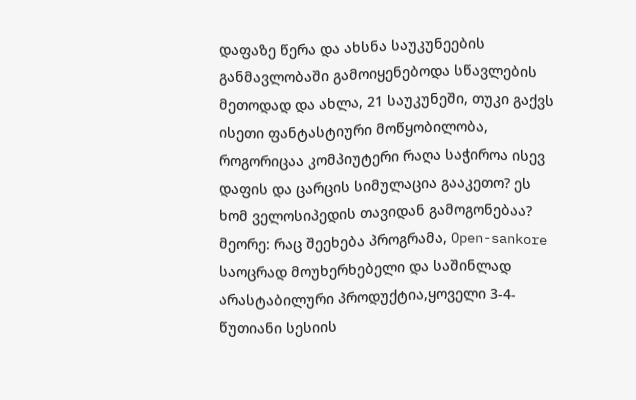დაფაზე წერა და ახსნა საუკუნეების განმავლობაში გამოიყენებოდა სწავლების მეთოდად და ახლა, 21 საუკუნეში, თუკი გაქვს ისეთი ფანტასტიური მოწყობილობა, როგორიცაა კომპიუტერი რაღა საჭიროა ისევ დაფის და ცარცის სიმულაცია გააკეთო? ეს ხომ ველოსიპედის თავიდან გამოგონებაა?
მეორე: რაც შეეხება პროგრამა, Open-sankore საოცრად მოუხერხებელი და საშინლად არასტაბილური პროდუქტია,ყოველი 3-4-წუთიანი სესიის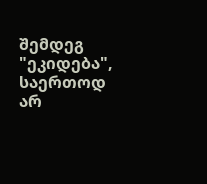შემდეგ "ეკიდება", საერთოდ არ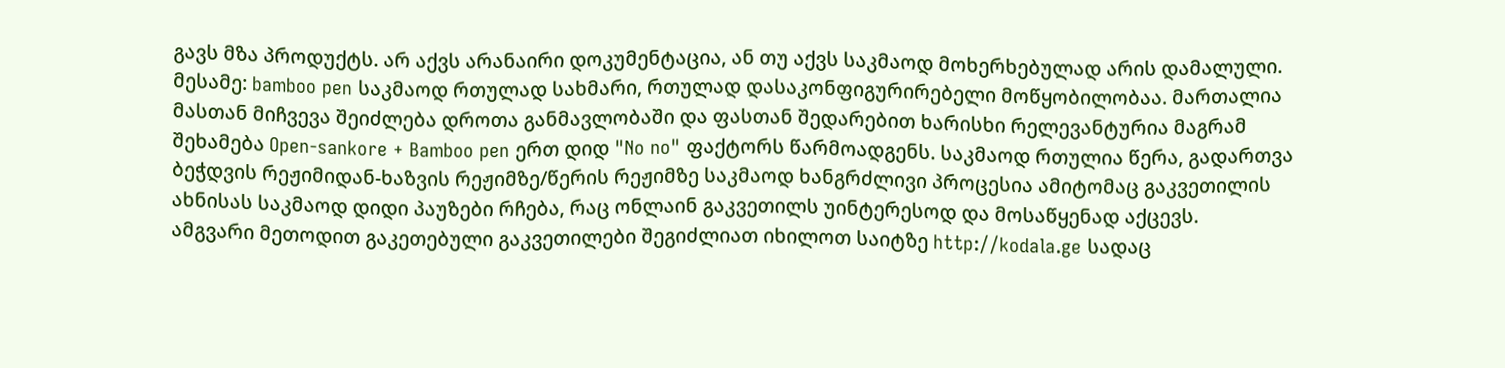გავს მზა პროდუქტს. არ აქვს არანაირი დოკუმენტაცია, ან თუ აქვს საკმაოდ მოხერხებულად არის დამალული.
მესამე: bamboo pen საკმაოდ რთულად სახმარი, რთულად დასაკონფიგურირებელი მოწყობილობაა. მართალია მასთან მიჩვევა შეიძლება დროთა განმავლობაში და ფასთან შედარებით ხარისხი რელევანტურია მაგრამ შეხამება Open-sankore + Bamboo pen ერთ დიდ "No no" ფაქტორს წარმოადგენს. საკმაოდ რთულია წერა, გადართვა ბეჭდვის რეჟიმიდან-ხაზვის რეჟიმზე/წერის რეჟიმზე საკმაოდ ხანგრძლივი პროცესია ამიტომაც გაკვეთილის ახნისას საკმაოდ დიდი პაუზები რჩება, რაც ონლაინ გაკვეთილს უინტერესოდ და მოსაწყენად აქცევს.
ამგვარი მეთოდით გაკეთებული გაკვეთილები შეგიძლიათ იხილოთ საიტზე http://kodala.ge სადაც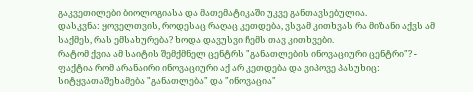გაკვეთილები ბიოლოგიასა და მათემატიკაში უკვე განთავსებულია.
დასკვნა: ყოველთვის, როდესაც რაღაც კეთდება, ვსვამ კითხვას რა მიზანი აქვს ამ საქმეს, რას ემსახურება? ხოდა დავუსვი ჩემს თავ კითხვები.
რატომ ქვია ამ საიტის შემქმნელ ცენტრს "განათლების ინოვაციური ცენტრი"? - ფაქტია რომ არანაირი ინოვაციური აქ არ კეთდება და ვიპოვე პასუხიც: სიტყვათაშეხამება "განათლება" და "ინოვაცია"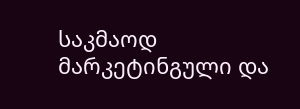საკმაოდ მარკეტინგული და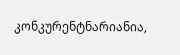კონკურენტნარიანია,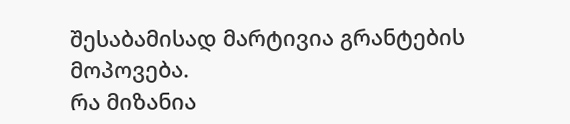შესაბამისად მარტივია გრანტების მოპოვება.
რა მიზანია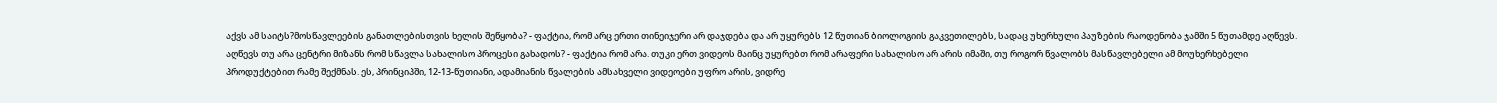აქვს ამ საიტს?მოსწავლეების განათლებისთვის ხელის შეწყობა? - ფაქტია, რომ არც ერთი თინეიჯერი არ დაჯდება და არ უყურებს 12 წუთიან ბიოლოგიის გაკვეთილებს, სადაც უხერხული პაუზების რაოდენობა ჯამში 5 წუთამდე აღწევს.
აღწევს თუ არა ცენტრი მიზანს რომ სწავლა სახალისო პროცესი გახადოს? - ფაქტია რომ არა. თუკი ერთ ვიდეოს მაინც უყურებთ რომ არაფერი სახალისო არ არის იმაში, თუ როგორ წვალობს მასწავლებელი ამ მოუხერხებელი პროდუქტებით რამე შექმნას. ეს, პრინციპში, 12-13-წუთიანი, ადამიანის წვალების ამსახველი ვიდეოები უფრო არის, ვიდრე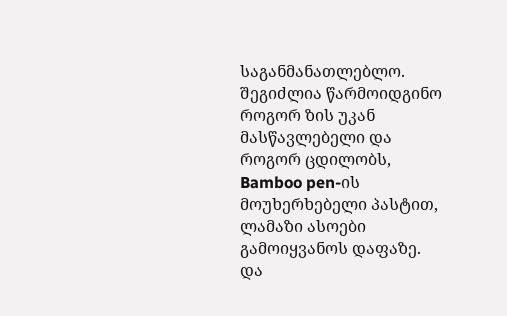საგანმანათლებლო. შეგიძლია წარმოიდგინო როგორ ზის უკან მასწავლებელი და როგორ ცდილობს, Bamboo pen-ის მოუხერხებელი პასტით, ლამაზი ასოები გამოიყვანოს დაფაზე.
და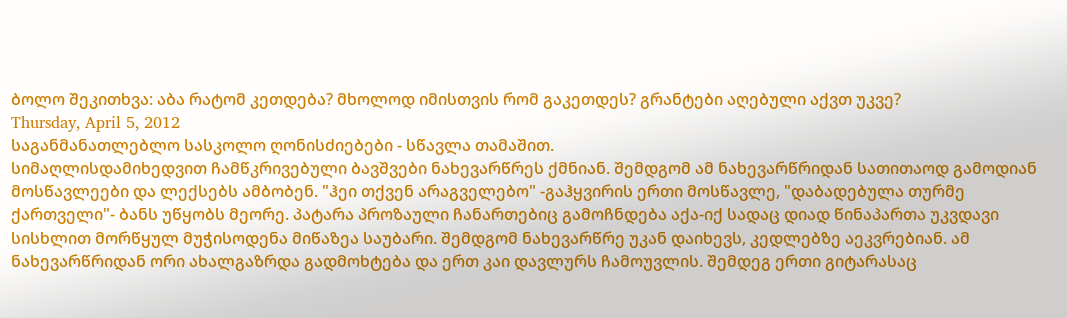ბოლო შეკითხვა: აბა რატომ კეთდება? მხოლოდ იმისთვის რომ გაკეთდეს? გრანტები აღებული აქვთ უკვე?
Thursday, April 5, 2012
საგანმანათლებლო სასკოლო ღონისძიებები - სწავლა თამაშით.
სიმაღლისდამიხედვით ჩამწკრივებული ბავშვები ნახევარწრეს ქმნიან. შემდგომ ამ ნახევარწრიდან სათითაოდ გამოდიან მოსწავლეები და ლექსებს ამბობენ. "ჰეი თქვენ არაგველებო" -გაჰყვირის ერთი მოსწავლე, "დაბადებულა თურმე ქართველი"- ბანს უწყობს მეორე. პატარა პროზაული ჩანართებიც გამოჩნდება აქა-იქ სადაც დიად წინაპართა უკვდავი სისხლით მორწყულ მუჭისოდენა მიწაზეა საუბარი. შემდგომ ნახევარწრე უკან დაიხევს, კედლებზე აეკვრებიან. ამ ნახევარწრიდან ორი ახალგაზრდა გადმოხტება და ერთ კაი დავლურს ჩამოუვლის. შემდეგ ერთი გიტარასაც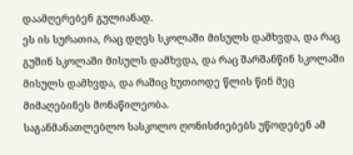დაამღერებენ გულიანად.
ეს ის სურათია, რაც დღეს სკოლაში მისულს დამხვდა, და რაც გუშინ სკოლაში მისულს დამხვდა, და რაც შარშანწინ სკოლაში მისულს დამხვდა, და რაშიც ხუთიოდე წლის წინ მეც მიმაღებინეს მონაწილეობა.
საგანმანათლებლო სასკოლო ღონისძიებებს უწოდებენ ამ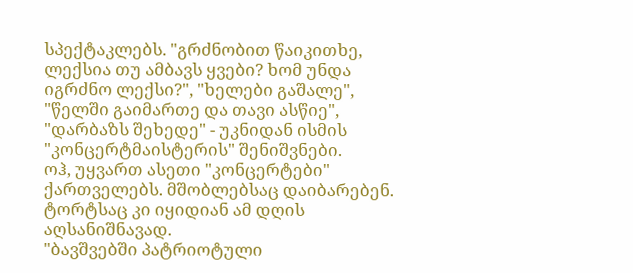სპექტაკლებს. "გრძნობით წაიკითხე, ლექსია თუ ამბავს ყვები? ხომ უნდა იგრძნო ლექსი?", "ხელები გაშალე", "წელში გაიმართე და თავი ასწიე", "დარბაზს შეხედე" - უკნიდან ისმის "კონცერტმაისტერის" შენიშვნები.
ოჰ, უყვართ ასეთი "კონცერტები" ქართველებს. მშობლებსაც დაიბარებენ. ტორტსაც კი იყიდიან ამ დღის აღსანიშნავად.
"ბავშვებში პატრიოტული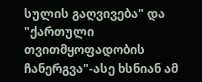სულის გაღვივება" და "ქართული თვითმყოფადობის ჩანერგვა"-ასე ხსნიან ამ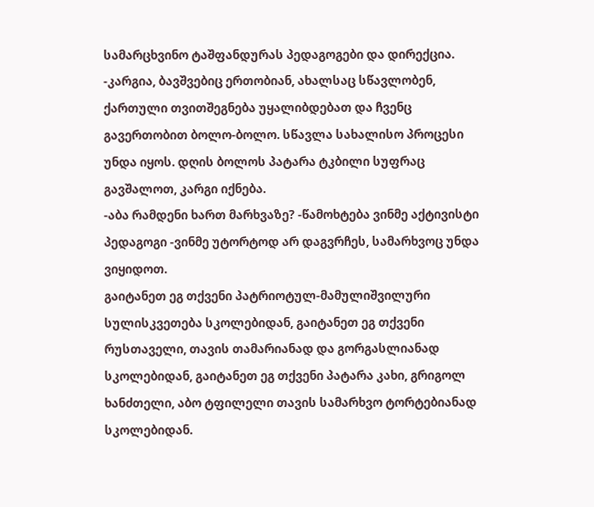სამარცხვინო ტაშფანდურას პედაგოგები და დირექცია.
-კარგია, ბავშვებიც ერთობიან, ახალსაც სწავლობენ, ქართული თვითშეგნება უყალიბდებათ და ჩვენც გავერთობით ბოლო-ბოლო. სწავლა სახალისო პროცესი უნდა იყოს. დღის ბოლოს პატარა ტკბილი სუფრაც გავშალოთ, კარგი იქნება.
-აბა რამდენი ხართ მარხვაზე? -წამოხტება ვინმე აქტივისტი პედაგოგი -ვინმე უტორტოდ არ დაგვრჩეს, სამარხვოც უნდა ვიყიდოთ.
გაიტანეთ ეგ თქვენი პატრიოტულ-მამულიშვილური სულისკვეთება სკოლებიდან, გაიტანეთ ეგ თქვენი რუსთაველი, თავის თამარიანად და გორგასლიანად სკოლებიდან, გაიტანეთ ეგ თქვენი პატარა კახი, გრიგოლ ხანძთელი, აბო ტფილელი თავის სამარხვო ტორტებიანად სკოლებიდან.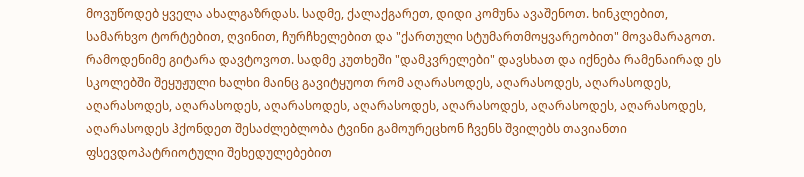მოვუწოდებ ყველა ახალგაზრდას. სადმე, ქალაქგარეთ, დიდი კომუნა ავაშენოთ. ხინკლებით, სამარხვო ტორტებით, ღვინით, ჩურჩხელებით და "ქართული სტუმართმოყვარეობით" მოვამარაგოთ. რამოდენიმე გიტარა დავტოვოთ. სადმე კუთხეში "დამკვრელები" დავსხათ და იქნება რამენაირად ეს სკოლებში შეყუჟული ხალხი მაინც გავიტყუოთ რომ აღარასოდეს, აღარასოდეს, აღარასოდეს, აღარასოდეს, აღარასოდეს, აღარასოდეს, აღარასოდეს, აღარასოდეს, აღარასოდეს, აღარასოდეს, აღარასოდეს ჰქონდეთ შესაძლებლობა ტვინი გამოურეცხონ ჩვენს შვილებს თავიანთი ფსევდოპატრიოტული შეხედულებებით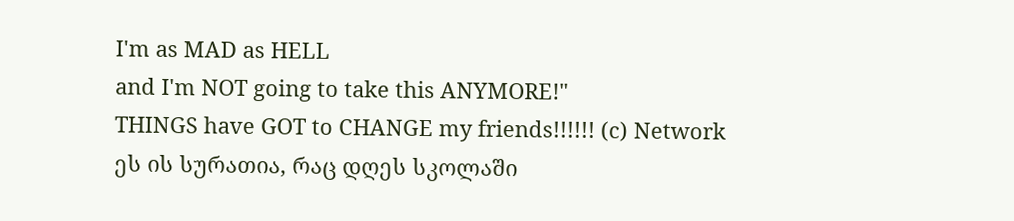I'm as MAD as HELL
and I'm NOT going to take this ANYMORE!"
THINGS have GOT to CHANGE my friends!!!!!! (c) Network
ეს ის სურათია, რაც დღეს სკოლაში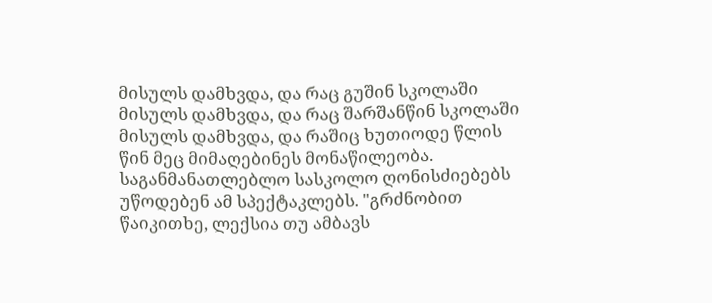მისულს დამხვდა, და რაც გუშინ სკოლაში მისულს დამხვდა, და რაც შარშანწინ სკოლაში მისულს დამხვდა, და რაშიც ხუთიოდე წლის წინ მეც მიმაღებინეს მონაწილეობა.
საგანმანათლებლო სასკოლო ღონისძიებებს უწოდებენ ამ სპექტაკლებს. "გრძნობით წაიკითხე, ლექსია თუ ამბავს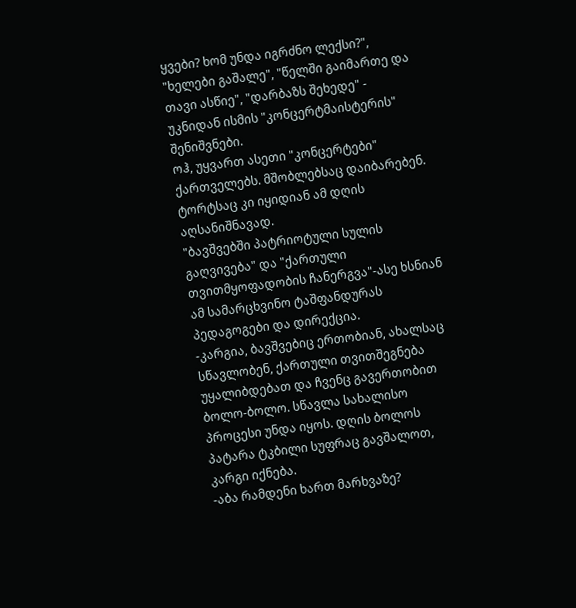ყვები? ხომ უნდა იგრძნო ლექსი?", "ხელები გაშალე", "წელში გაიმართე და თავი ასწიე", "დარბაზს შეხედე" - უკნიდან ისმის "კონცერტმაისტერის" შენიშვნები.
ოჰ, უყვართ ასეთი "კონცერტები" ქართველებს. მშობლებსაც დაიბარებენ. ტორტსაც კი იყიდიან ამ დღის აღსანიშნავად.
"ბავშვებში პატრიოტული სულის გაღვივება" და "ქართული თვითმყოფადობის ჩანერგვა"-ასე ხსნიან ამ სამარცხვინო ტაშფანდურას პედაგოგები და დირექცია.
-კარგია, ბავშვებიც ერთობიან, ახალსაც სწავლობენ, ქართული თვითშეგნება უყალიბდებათ და ჩვენც გავერთობით ბოლო-ბოლო. სწავლა სახალისო პროცესი უნდა იყოს. დღის ბოლოს პატარა ტკბილი სუფრაც გავშალოთ, კარგი იქნება.
-აბა რამდენი ხართ მარხვაზე?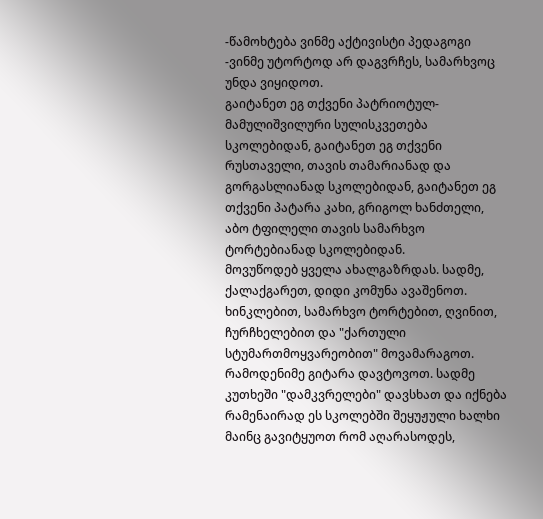-წამოხტება ვინმე აქტივისტი პედაგოგი -ვინმე უტორტოდ არ დაგვრჩეს, სამარხვოც უნდა ვიყიდოთ.
გაიტანეთ ეგ თქვენი პატრიოტულ-მამულიშვილური სულისკვეთება სკოლებიდან, გაიტანეთ ეგ თქვენი რუსთაველი, თავის თამარიანად და გორგასლიანად სკოლებიდან, გაიტანეთ ეგ თქვენი პატარა კახი, გრიგოლ ხანძთელი, აბო ტფილელი თავის სამარხვო ტორტებიანად სკოლებიდან.
მოვუწოდებ ყველა ახალგაზრდას. სადმე, ქალაქგარეთ, დიდი კომუნა ავაშენოთ. ხინკლებით, სამარხვო ტორტებით, ღვინით, ჩურჩხელებით და "ქართული სტუმართმოყვარეობით" მოვამარაგოთ. რამოდენიმე გიტარა დავტოვოთ. სადმე კუთხეში "დამკვრელები" დავსხათ და იქნება რამენაირად ეს სკოლებში შეყუჟული ხალხი მაინც გავიტყუოთ რომ აღარასოდეს,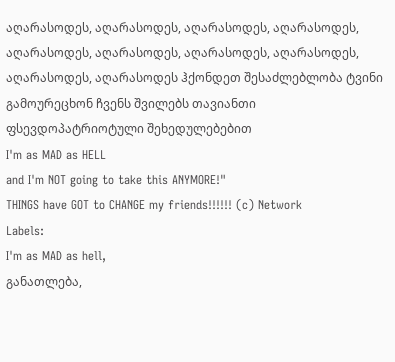აღარასოდეს, აღარასოდეს, აღარასოდეს, აღარასოდეს, აღარასოდეს, აღარასოდეს, აღარასოდეს, აღარასოდეს, აღარასოდეს, აღარასოდეს ჰქონდეთ შესაძლებლობა ტვინი გამოურეცხონ ჩვენს შვილებს თავიანთი ფსევდოპატრიოტული შეხედულებებით
I'm as MAD as HELL
and I'm NOT going to take this ANYMORE!"
THINGS have GOT to CHANGE my friends!!!!!! (c) Network
Labels:
I'm as MAD as hell,
განათლება,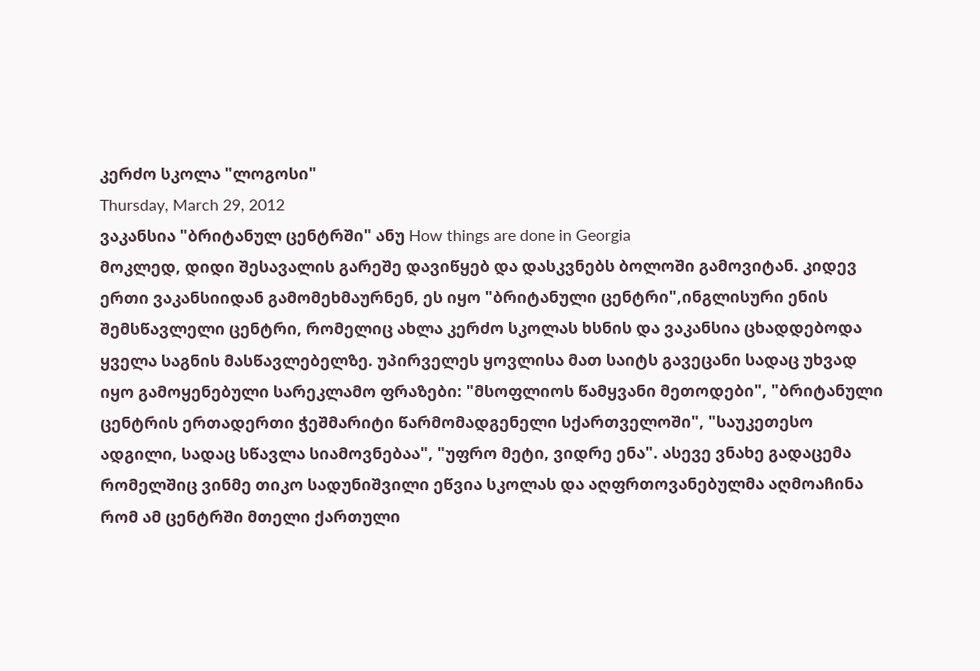კერძო სკოლა "ლოგოსი"
Thursday, March 29, 2012
ვაკანსია "ბრიტანულ ცენტრში" ანუ How things are done in Georgia
მოკლედ, დიდი შესავალის გარეშე დავიწყებ და დასკვნებს ბოლოში გამოვიტან. კიდევ ერთი ვაკანსიიდან გამომეხმაურნენ, ეს იყო "ბრიტანული ცენტრი",ინგლისური ენის შემსწავლელი ცენტრი, რომელიც ახლა კერძო სკოლას ხსნის და ვაკანსია ცხადდებოდა ყველა საგნის მასწავლებელზე. უპირველეს ყოვლისა მათ საიტს გავეცანი სადაც უხვად იყო გამოყენებული სარეკლამო ფრაზები: "მსოფლიოს წამყვანი მეთოდები", "ბრიტანული ცენტრის ერთადერთი ჭეშმარიტი წარმომადგენელი სქართველოში", "საუკეთესო ადგილი, სადაც სწავლა სიამოვნებაა", "უფრო მეტი, ვიდრე ენა". ასევე ვნახე გადაცემა რომელშიც ვინმე თიკო სადუნიშვილი ეწვია სკოლას და აღფრთოვანებულმა აღმოაჩინა რომ ამ ცენტრში მთელი ქართული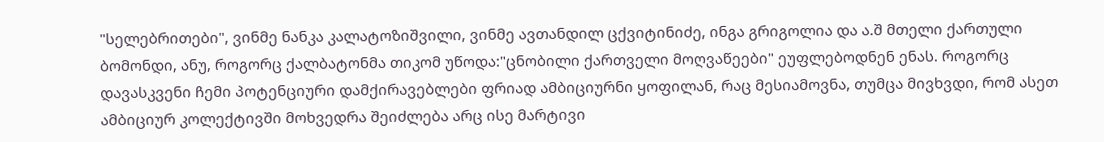"სელებრითები", ვინმე ნანკა კალატოზიშვილი, ვინმე ავთანდილ ცქვიტინიძე, ინგა გრიგოლია და ა.შ მთელი ქართული ბომონდი, ანუ, როგორც ქალბატონმა თიკომ უწოდა:"ცნობილი ქართველი მოღვაწეები" ეუფლებოდნენ ენას. როგორც დავასკვენი ჩემი პოტენციური დამქირავებლები ფრიად ამბიციურნი ყოფილან, რაც მესიამოვნა, თუმცა მივხვდი, რომ ასეთ ამბიციურ კოლექტივში მოხვედრა შეიძლება არც ისე მარტივი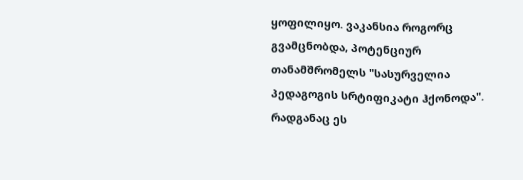ყოფილიყო. ვაკანსია როგორც გვამცნობდა, პოტენციურ თანამშრომელს "სასურველია პედაგოგის სრტიფიკატი ჰქონოდა". რადგანაც ეს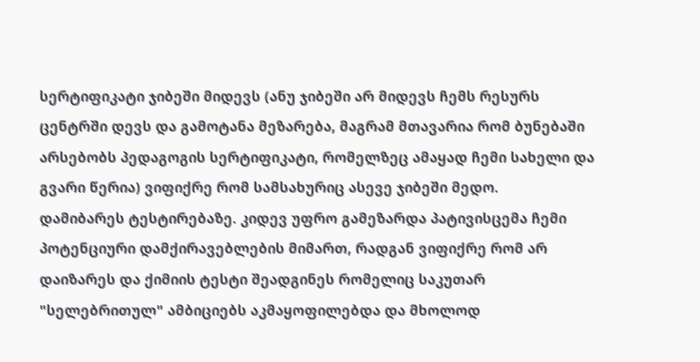სერტიფიკატი ჯიბეში მიდევს (ანუ ჯიბეში არ მიდევს ჩემს რესურს ცენტრში დევს და გამოტანა მეზარება, მაგრამ მთავარია რომ ბუნებაში არსებობს პედაგოგის სერტიფიკატი, რომელზეც ამაყად ჩემი სახელი და გვარი წერია) ვიფიქრე რომ სამსახურიც ასევე ჯიბეში მედო.
დამიბარეს ტესტირებაზე. კიდევ უფრო გამეზარდა პატივისცემა ჩემი პოტენციური დამქირავებლების მიმართ, რადგან ვიფიქრე რომ არ დაიზარეს და ქიმიის ტესტი შეადგინეს რომელიც საკუთარ "სელებრითულ" ამბიციებს აკმაყოფილებდა და მხოლოდ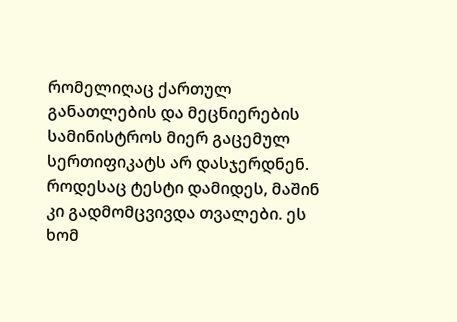რომელიღაც ქართულ განათლების და მეცნიერების სამინისტროს მიერ გაცემულ სერთიფიკატს არ დასჯერდნენ.
როდესაც ტესტი დამიდეს, მაშინ კი გადმომცვივდა თვალები. ეს ხომ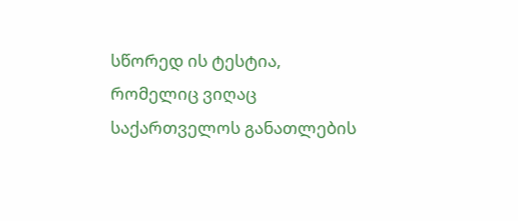სწორედ ის ტესტია, რომელიც ვიღაც საქართველოს განათლების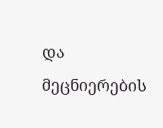და მეცნიერების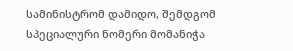სამინისტრომ დამიდო, შემდგომ სპეციალური ნომერი მომანიჭა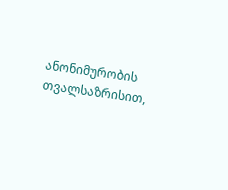ანონიმურობის თვალსაზრისით,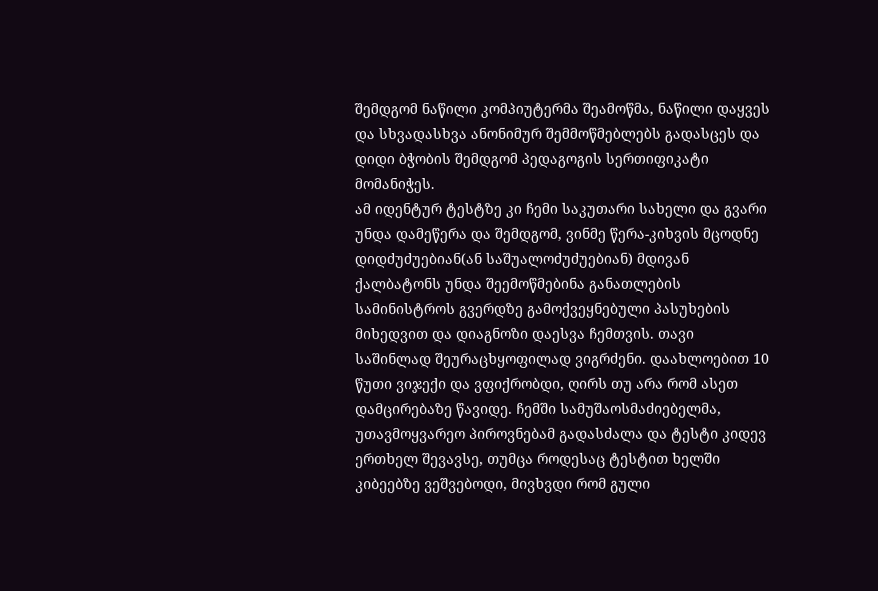შემდგომ ნაწილი კომპიუტერმა შეამოწმა, ნაწილი დაყვეს და სხვადასხვა ანონიმურ შემმოწმებლებს გადასცეს და დიდი ბჭობის შემდგომ პედაგოგის სერთიფიკატი მომანიჭეს.
ამ იდენტურ ტესტზე კი ჩემი საკუთარი სახელი და გვარი უნდა დამეწერა და შემდგომ, ვინმე წერა-კიხვის მცოდნე დიდძუძუებიან(ან საშუალოძუძუებიან) მდივან ქალბატონს უნდა შეემოწმებინა განათლების სამინისტროს გვერდზე გამოქვეყნებული პასუხების მიხედვით და დიაგნოზი დაესვა ჩემთვის. თავი საშინლად შეურაცხყოფილად ვიგრძენი. დაახლოებით 10 წუთი ვიჯექი და ვფიქრობდი, ღირს თუ არა რომ ასეთ დამცირებაზე წავიდე. ჩემში სამუშაოსმაძიებელმა, უთავმოყვარეო პიროვნებამ გადასძალა და ტესტი კიდევ ერთხელ შევავსე, თუმცა როდესაც ტესტით ხელში კიბეებზე ვეშვებოდი, მივხვდი რომ გული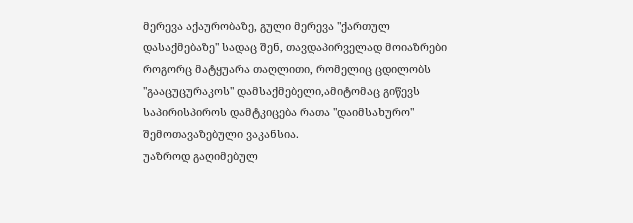მერევა აქაურობაზე, გული მერევა "ქართულ დასაქმებაზე" სადაც შენ, თავდაპირველად მოიაზრები როგორც მატყუარა თაღლითი, რომელიც ცდილობს "გააცუცურაკოს" დამსაქმებელი,ამიტომაც გიწევს საპირისპიროს დამტკიცება რათა "დაიმსახურო" შემოთავაზებული ვაკანსია.
უაზროდ გაღიმებულ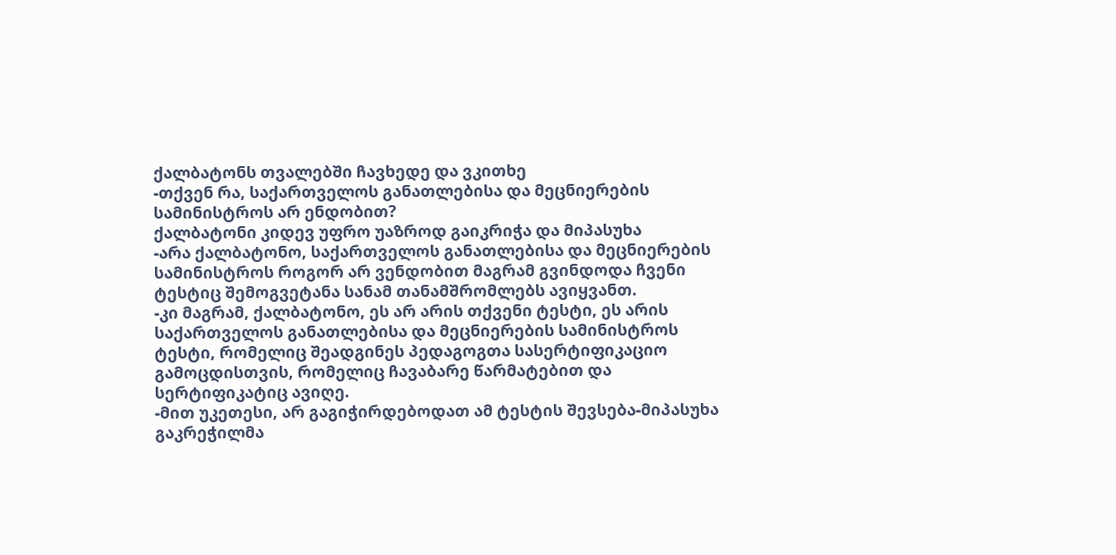ქალბატონს თვალებში ჩავხედე და ვკითხე
-თქვენ რა, საქართველოს განათლებისა და მეცნიერების სამინისტროს არ ენდობით?
ქალბატონი კიდევ უფრო უაზროდ გაიკრიჭა და მიპასუხა
-არა ქალბატონო, საქართველოს განათლებისა და მეცნიერების სამინისტროს როგორ არ ვენდობით მაგრამ გვინდოდა ჩვენი ტესტიც შემოგვეტანა სანამ თანამშრომლებს ავიყვანთ.
-კი მაგრამ, ქალბატონო, ეს არ არის თქვენი ტესტი, ეს არის საქართველოს განათლებისა და მეცნიერების სამინისტროს ტესტი, რომელიც შეადგინეს პედაგოგთა სასერტიფიკაციო გამოცდისთვის, რომელიც ჩავაბარე წარმატებით და სერტიფიკატიც ავიღე.
-მით უკეთესი, არ გაგიჭირდებოდათ ამ ტესტის შევსება-მიპასუხა გაკრეჭილმა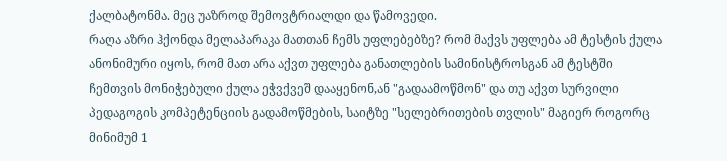ქალბატონმა. მეც უაზროდ შემოვტრიალდი და წამოვედი.
რაღა აზრი ჰქონდა მელაპარაკა მათთან ჩემს უფლებებზე? რომ მაქვს უფლება ამ ტესტის ქულა ანონიმური იყოს, რომ მათ არა აქვთ უფლება განათლების სამინისტროსგან ამ ტესტში ჩემთვის მონიჭებული ქულა ეჭვქვეშ დააყენონ,ან "გადაამოწმონ" და თუ აქვთ სურვილი პედაგოგის კომპეტენციის გადამოწმების, საიტზე "სელებრითების თვლის" მაგიერ როგორც მინიმუმ 1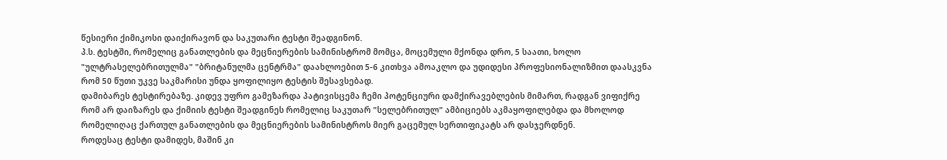წესიერი ქიმიკოსი დაიქირავონ და საკუთარი ტესტი შეადგინონ.
პ.ს. ტესტში, რომელიც განათლების და მეცნიერების სამინისტრომ მომცა, მოცემული მქონდა დრო, 5 საათი, ხოლო "ულტრასელებრითულმა" "ბრიტანულმა ცენტრმა" დაახლოებით 5-6 კითხვა ამოაკლო და უდიდესი პროფესიონალიზმით დაასკვნა რომ 50 წუთი უკვე საკმარისი უნდა ყოფილიყო ტესტის შესავსებად.
დამიბარეს ტესტირებაზე. კიდევ უფრო გამეზარდა პატივისცემა ჩემი პოტენციური დამქირავებლების მიმართ, რადგან ვიფიქრე რომ არ დაიზარეს და ქიმიის ტესტი შეადგინეს რომელიც საკუთარ "სელებრითულ" ამბიციებს აკმაყოფილებდა და მხოლოდ რომელიღაც ქართულ განათლების და მეცნიერების სამინისტროს მიერ გაცემულ სერთიფიკატს არ დასჯერდნენ.
როდესაც ტესტი დამიდეს, მაშინ კი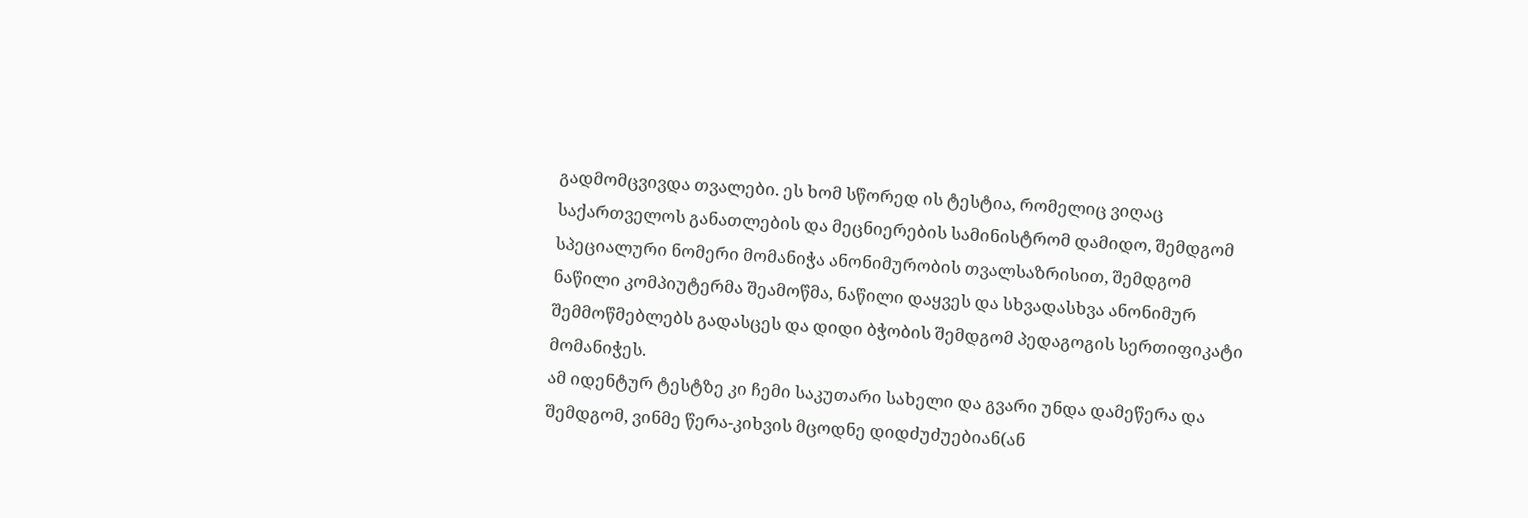გადმომცვივდა თვალები. ეს ხომ სწორედ ის ტესტია, რომელიც ვიღაც საქართველოს განათლების და მეცნიერების სამინისტრომ დამიდო, შემდგომ სპეციალური ნომერი მომანიჭა ანონიმურობის თვალსაზრისით, შემდგომ ნაწილი კომპიუტერმა შეამოწმა, ნაწილი დაყვეს და სხვადასხვა ანონიმურ შემმოწმებლებს გადასცეს და დიდი ბჭობის შემდგომ პედაგოგის სერთიფიკატი მომანიჭეს.
ამ იდენტურ ტესტზე კი ჩემი საკუთარი სახელი და გვარი უნდა დამეწერა და შემდგომ, ვინმე წერა-კიხვის მცოდნე დიდძუძუებიან(ან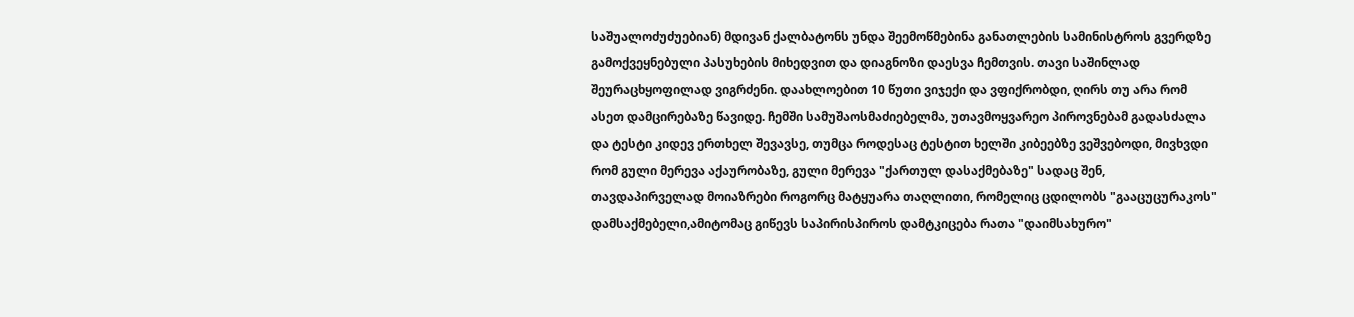საშუალოძუძუებიან) მდივან ქალბატონს უნდა შეემოწმებინა განათლების სამინისტროს გვერდზე გამოქვეყნებული პასუხების მიხედვით და დიაგნოზი დაესვა ჩემთვის. თავი საშინლად შეურაცხყოფილად ვიგრძენი. დაახლოებით 10 წუთი ვიჯექი და ვფიქრობდი, ღირს თუ არა რომ ასეთ დამცირებაზე წავიდე. ჩემში სამუშაოსმაძიებელმა, უთავმოყვარეო პიროვნებამ გადასძალა და ტესტი კიდევ ერთხელ შევავსე, თუმცა როდესაც ტესტით ხელში კიბეებზე ვეშვებოდი, მივხვდი რომ გული მერევა აქაურობაზე, გული მერევა "ქართულ დასაქმებაზე" სადაც შენ, თავდაპირველად მოიაზრები როგორც მატყუარა თაღლითი, რომელიც ცდილობს "გააცუცურაკოს" დამსაქმებელი,ამიტომაც გიწევს საპირისპიროს დამტკიცება რათა "დაიმსახურო"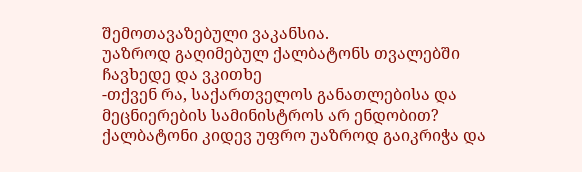შემოთავაზებული ვაკანსია.
უაზროდ გაღიმებულ ქალბატონს თვალებში ჩავხედე და ვკითხე
-თქვენ რა, საქართველოს განათლებისა და მეცნიერების სამინისტროს არ ენდობით?
ქალბატონი კიდევ უფრო უაზროდ გაიკრიჭა და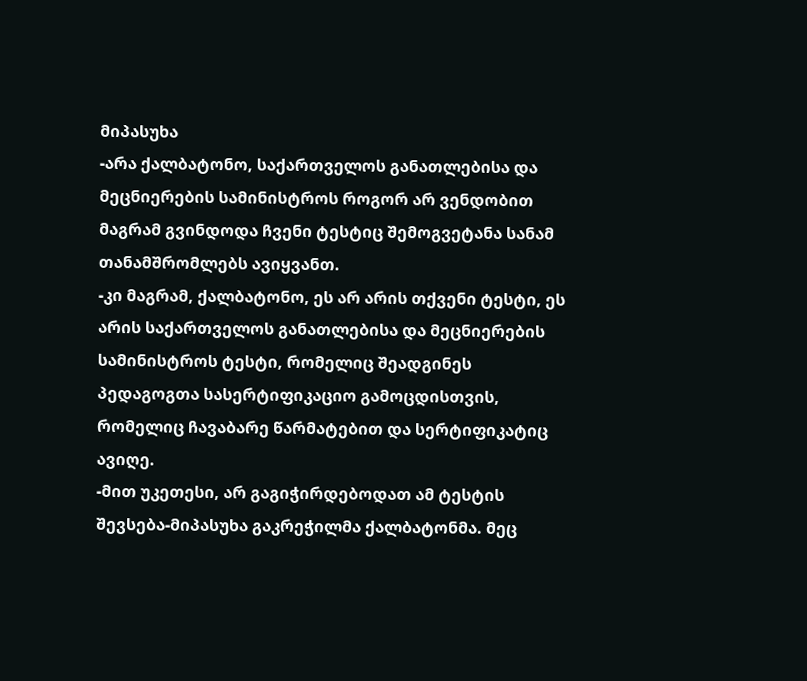მიპასუხა
-არა ქალბატონო, საქართველოს განათლებისა და მეცნიერების სამინისტროს როგორ არ ვენდობით მაგრამ გვინდოდა ჩვენი ტესტიც შემოგვეტანა სანამ თანამშრომლებს ავიყვანთ.
-კი მაგრამ, ქალბატონო, ეს არ არის თქვენი ტესტი, ეს არის საქართველოს განათლებისა და მეცნიერების სამინისტროს ტესტი, რომელიც შეადგინეს პედაგოგთა სასერტიფიკაციო გამოცდისთვის, რომელიც ჩავაბარე წარმატებით და სერტიფიკატიც ავიღე.
-მით უკეთესი, არ გაგიჭირდებოდათ ამ ტესტის შევსება-მიპასუხა გაკრეჭილმა ქალბატონმა. მეც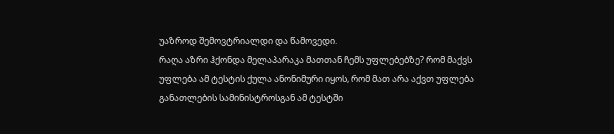უაზროდ შემოვტრიალდი და წამოვედი.
რაღა აზრი ჰქონდა მელაპარაკა მათთან ჩემს უფლებებზე? რომ მაქვს უფლება ამ ტესტის ქულა ანონიმური იყოს, რომ მათ არა აქვთ უფლება განათლების სამინისტროსგან ამ ტესტში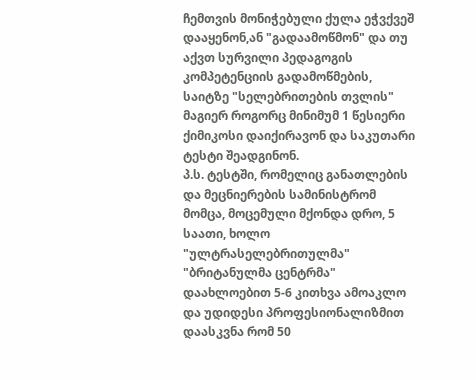ჩემთვის მონიჭებული ქულა ეჭვქვეშ დააყენონ,ან "გადაამოწმონ" და თუ აქვთ სურვილი პედაგოგის კომპეტენციის გადამოწმების, საიტზე "სელებრითების თვლის" მაგიერ როგორც მინიმუმ 1 წესიერი ქიმიკოსი დაიქირავონ და საკუთარი ტესტი შეადგინონ.
პ.ს. ტესტში, რომელიც განათლების და მეცნიერების სამინისტრომ მომცა, მოცემული მქონდა დრო, 5 საათი, ხოლო "ულტრასელებრითულმა" "ბრიტანულმა ცენტრმა" დაახლოებით 5-6 კითხვა ამოაკლო და უდიდესი პროფესიონალიზმით დაასკვნა რომ 50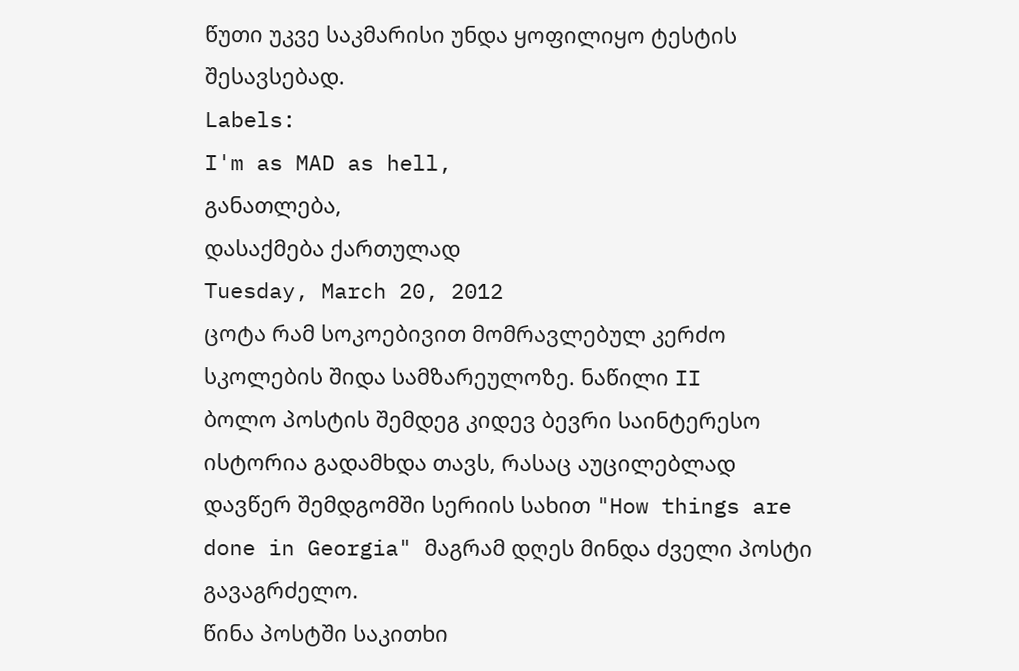წუთი უკვე საკმარისი უნდა ყოფილიყო ტესტის შესავსებად.
Labels:
I'm as MAD as hell,
განათლება,
დასაქმება ქართულად
Tuesday, March 20, 2012
ცოტა რამ სოკოებივით მომრავლებულ კერძო სკოლების შიდა სამზარეულოზე. ნაწილი II
ბოლო პოსტის შემდეგ კიდევ ბევრი საინტერესო ისტორია გადამხდა თავს, რასაც აუცილებლად დავწერ შემდგომში სერიის სახით "How things are done in Georgia" მაგრამ დღეს მინდა ძველი პოსტი გავაგრძელო.
წინა პოსტში საკითხი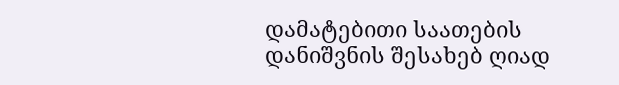დამატებითი საათების დანიშვნის შესახებ ღიად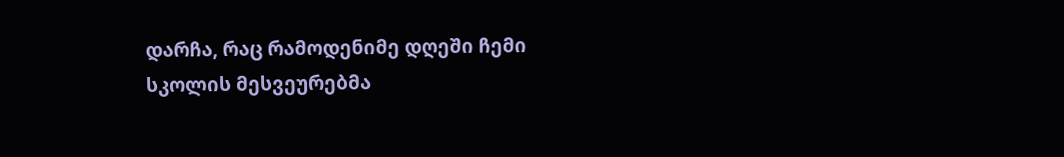დარჩა, რაც რამოდენიმე დღეში ჩემი სკოლის მესვეურებმა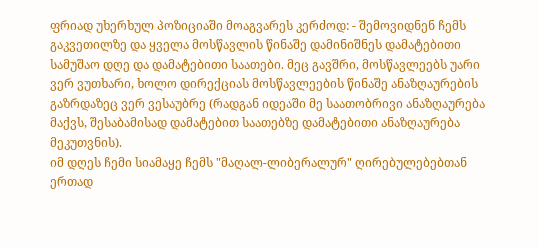ფრიად უხერხულ პოზიციაში მოაგვარეს კერძოდ: - შემოვიდნენ ჩემს გაკვეთილზე და ყველა მოსწავლის წინაშე დამინიშნეს დამატებითი სამუშაო დღე და დამატებითი საათები. მეც გავშრი, მოსწავლეებს უარი ვერ ვუთხარი, ხოლო დირექციას მოსწავლეების წინაშე ანაზღაურების გაზრდაზეც ვერ ვესაუბრე (რადგან იდეაში მე საათობრივი ანაზღაურება მაქვს, შესაბამისად დამატებით საათებზე დამატებითი ანაზღაურება მეკუთვნის).
იმ დღეს ჩემი სიამაყე ჩემს "მაღალ-ლიბერალურ" ღირებულებებთან ერთად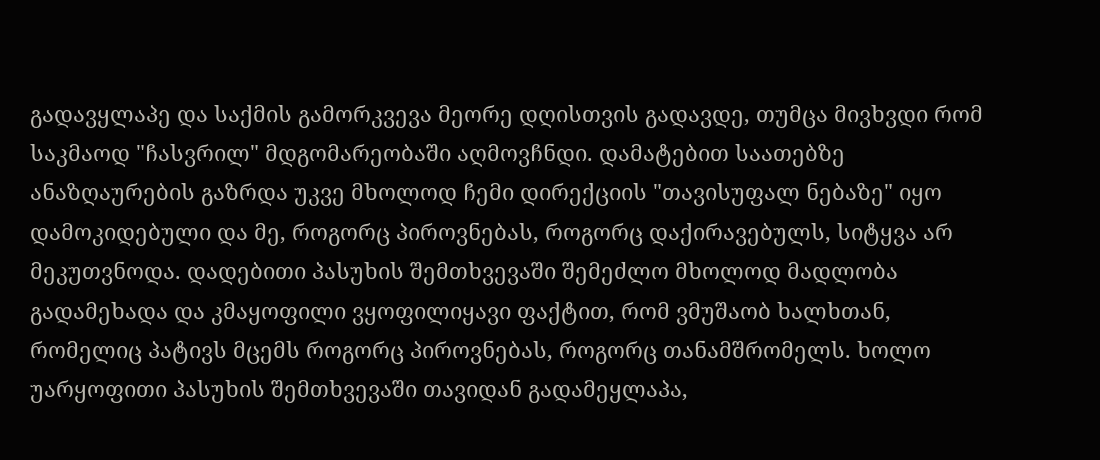გადავყლაპე და საქმის გამორკვევა მეორე დღისთვის გადავდე, თუმცა მივხვდი რომ საკმაოდ "ჩასვრილ" მდგომარეობაში აღმოვჩნდი. დამატებით საათებზე ანაზღაურების გაზრდა უკვე მხოლოდ ჩემი დირექციის "თავისუფალ ნებაზე" იყო დამოკიდებული და მე, როგორც პიროვნებას, როგორც დაქირავებულს, სიტყვა არ მეკუთვნოდა. დადებითი პასუხის შემთხვევაში შემეძლო მხოლოდ მადლობა გადამეხადა და კმაყოფილი ვყოფილიყავი ფაქტით, რომ ვმუშაობ ხალხთან, რომელიც პატივს მცემს როგორც პიროვნებას, როგორც თანამშრომელს. ხოლო უარყოფითი პასუხის შემთხვევაში თავიდან გადამეყლაპა,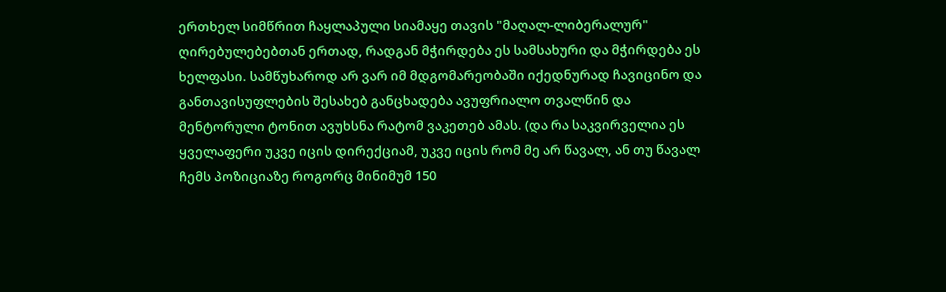ერთხელ სიმწრით ჩაყლაპული სიამაყე თავის "მაღალ-ლიბერალურ" ღირებულებებთან ერთად, რადგან მჭირდება ეს სამსახური და მჭირდება ეს ხელფასი. სამწუხაროდ არ ვარ იმ მდგომარეობაში იქედნურად ჩავიცინო და განთავისუფლების შესახებ განცხადება ავუფრიალო თვალწინ და მენტორული ტონით ავუხსნა რატომ ვაკეთებ ამას. (და რა საკვირველია ეს ყველაფერი უკვე იცის დირექციამ, უკვე იცის რომ მე არ წავალ, ან თუ წავალ ჩემს პოზიციაზე როგორც მინიმუმ 150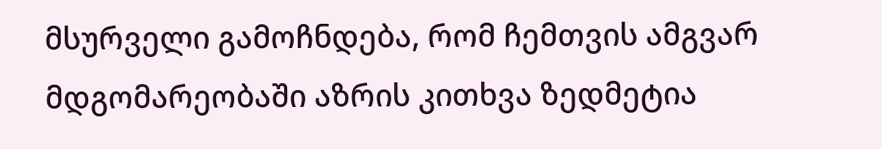მსურველი გამოჩნდება, რომ ჩემთვის ამგვარ მდგომარეობაში აზრის კითხვა ზედმეტია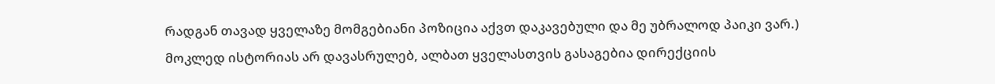რადგან თავად ყველაზე მომგებიანი პოზიცია აქვთ დაკავებული და მე უბრალოდ პაიკი ვარ.)
მოკლედ ისტორიას არ დავასრულებ, ალბათ ყველასთვის გასაგებია დირექციის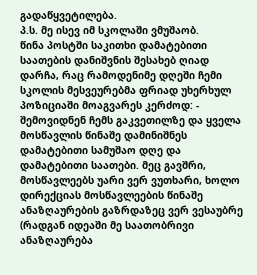გადაწყვეტილება.
პ.ს. მე ისევ იმ სკოლაში ვმუშაობ.
წინა პოსტში საკითხი დამატებითი საათების დანიშვნის შესახებ ღიად დარჩა, რაც რამოდენიმე დღეში ჩემი სკოლის მესვეურებმა ფრიად უხერხულ პოზიციაში მოაგვარეს კერძოდ: - შემოვიდნენ ჩემს გაკვეთილზე და ყველა მოსწავლის წინაშე დამინიშნეს დამატებითი სამუშაო დღე და დამატებითი საათები. მეც გავშრი, მოსწავლეებს უარი ვერ ვუთხარი, ხოლო დირექციას მოსწავლეების წინაშე ანაზღაურების გაზრდაზეც ვერ ვესაუბრე (რადგან იდეაში მე საათობრივი ანაზღაურება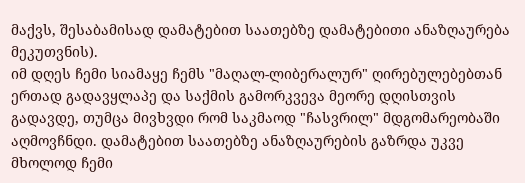მაქვს, შესაბამისად დამატებით საათებზე დამატებითი ანაზღაურება მეკუთვნის).
იმ დღეს ჩემი სიამაყე ჩემს "მაღალ-ლიბერალურ" ღირებულებებთან ერთად გადავყლაპე და საქმის გამორკვევა მეორე დღისთვის გადავდე, თუმცა მივხვდი რომ საკმაოდ "ჩასვრილ" მდგომარეობაში აღმოვჩნდი. დამატებით საათებზე ანაზღაურების გაზრდა უკვე მხოლოდ ჩემი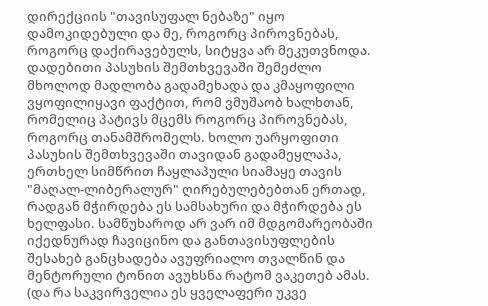დირექციის "თავისუფალ ნებაზე" იყო დამოკიდებული და მე, როგორც პიროვნებას, როგორც დაქირავებულს, სიტყვა არ მეკუთვნოდა. დადებითი პასუხის შემთხვევაში შემეძლო მხოლოდ მადლობა გადამეხადა და კმაყოფილი ვყოფილიყავი ფაქტით, რომ ვმუშაობ ხალხთან, რომელიც პატივს მცემს როგორც პიროვნებას, როგორც თანამშრომელს. ხოლო უარყოფითი პასუხის შემთხვევაში თავიდან გადამეყლაპა, ერთხელ სიმწრით ჩაყლაპული სიამაყე თავის "მაღალ-ლიბერალურ" ღირებულებებთან ერთად, რადგან მჭირდება ეს სამსახური და მჭირდება ეს ხელფასი. სამწუხაროდ არ ვარ იმ მდგომარეობაში იქედნურად ჩავიცინო და განთავისუფლების შესახებ განცხადება ავუფრიალო თვალწინ და მენტორული ტონით ავუხსნა რატომ ვაკეთებ ამას. (და რა საკვირველია ეს ყველაფერი უკვე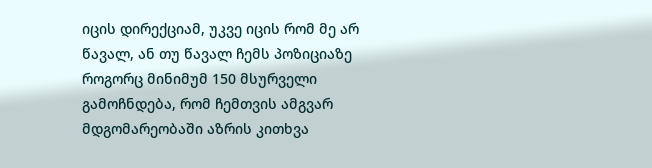იცის დირექციამ, უკვე იცის რომ მე არ წავალ, ან თუ წავალ ჩემს პოზიციაზე როგორც მინიმუმ 150 მსურველი გამოჩნდება, რომ ჩემთვის ამგვარ მდგომარეობაში აზრის კითხვა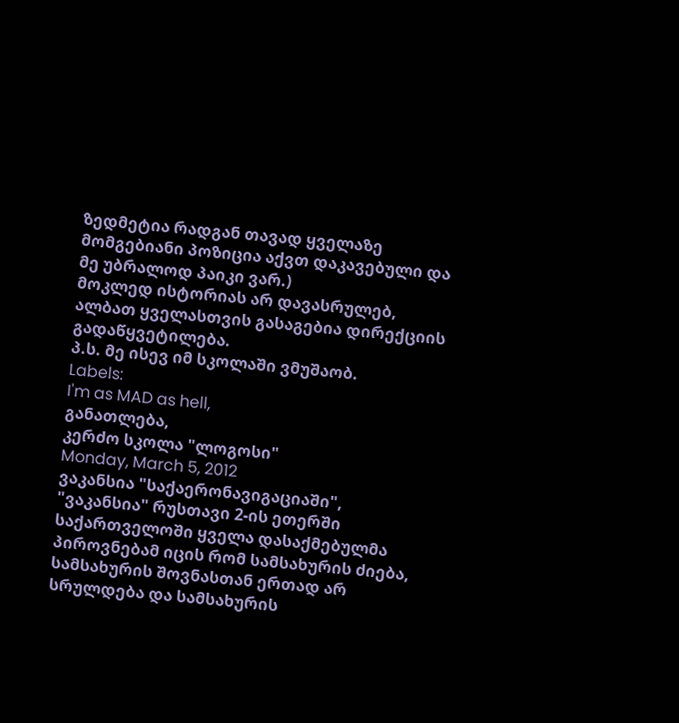ზედმეტია რადგან თავად ყველაზე მომგებიანი პოზიცია აქვთ დაკავებული და მე უბრალოდ პაიკი ვარ.)
მოკლედ ისტორიას არ დავასრულებ, ალბათ ყველასთვის გასაგებია დირექციის გადაწყვეტილება.
პ.ს. მე ისევ იმ სკოლაში ვმუშაობ.
Labels:
I'm as MAD as hell,
განათლება,
კერძო სკოლა "ლოგოსი"
Monday, March 5, 2012
ვაკანსია "საქაერონავიგაციაში", "ვაკანსია" რუსთავი 2-ის ეთერში
საქართველოში ყველა დასაქმებულმა პიროვნებამ იცის რომ სამსახურის ძიება, სამსახურის შოვნასთან ერთად არ სრულდება და სამსახურის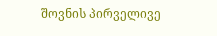შოვნის პირველივე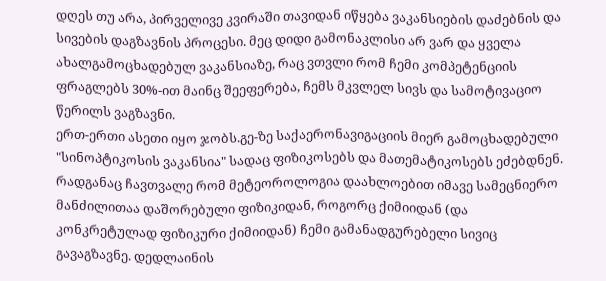დღეს თუ არა, პირველივე კვირაში თავიდან იწყება ვაკანსიების დაძებნის და სივების დაგზავნის პროცესი. მეც დიდი გამონაკლისი არ ვარ და ყველა ახალგამოცხადებულ ვაკანსიაზე, რაც ვთვლი რომ ჩემი კომპეტენციის ფრაგლებს 30%-ით მაინც შეეფერება, ჩემს მკვლელ სივს და სამოტივაციო წერილს ვაგზავნი.
ერთ-ერთი ასეთი იყო ჯობს.გე-ზე საქაერონავიგაციის მიერ გამოცხადებული "სინოპტიკოსის ვაკანსია" სადაც ფიზიკოსებს და მათემატიკოსებს ეძებდნენ. რადგანაც ჩავთვალე რომ მეტეოროლოგია დაახლოებით იმავე სამეცნიერო მანძილითაა დაშორებული ფიზიკიდან, როგორც ქიმიიდან (და კონკრეტულად ფიზიკური ქიმიიდან) ჩემი გამანადგურებელი სივიც გავაგზავნე. დედლაინის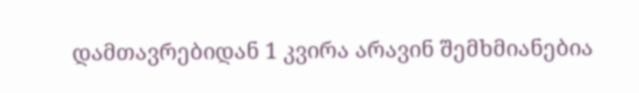დამთავრებიდან 1 კვირა არავინ შემხმიანებია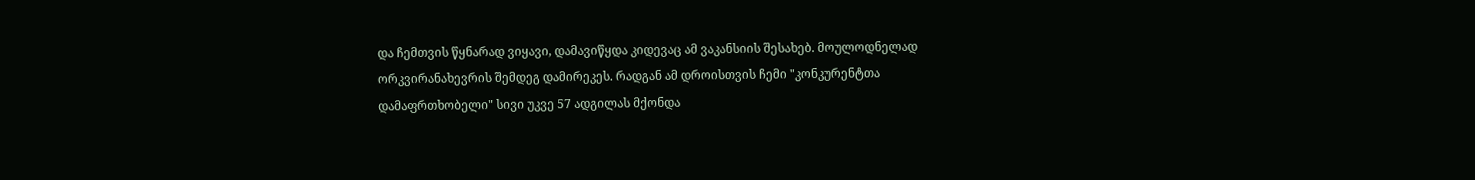და ჩემთვის წყნარად ვიყავი, დამავიწყდა კიდევაც ამ ვაკანსიის შესახებ. მოულოდნელად ორკვირანახევრის შემდეგ დამირეკეს. რადგან ამ დროისთვის ჩემი "კონკურენტთა დამაფრთხობელი" სივი უკვე 57 ადგილას მქონდა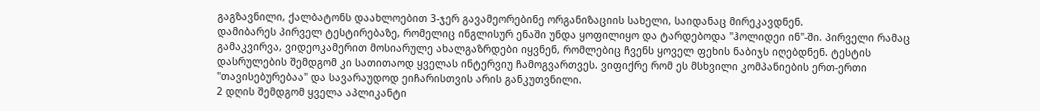გაგზავნილი, ქალბატონს დაახლოებით 3-ჯერ გავამეორებინე ორგანიზაციის სახელი, საიდანაც მირეკავდნენ.
დამიბარეს პირველ ტესტირებაზე, რომელიც ინგლისურ ენაში უნდა ყოფილიყო და ტარდებოდა "ჰოლიდეი ინ"-ში. პირველი რამაც გამაკვირვა, ვიდეოკამერით მოსიარულე ახალგაზრდები იყვნენ, რომლებიც ჩვენს ყოველ ფეხის ნაბიჯს იღებდნენ. ტესტის დასრულების შემდგომ კი სათითაოდ ყველას ინტერვიუ ჩამოგვართვეს. ვიფიქრე რომ ეს მსხვილი კომპანიების ერთ-ერთი "თავისებურებაა" და სავარაუდოდ ეიჩარისთვის არის განკუთვნილი.
2 დღის შემდგომ ყველა აპლიკანტი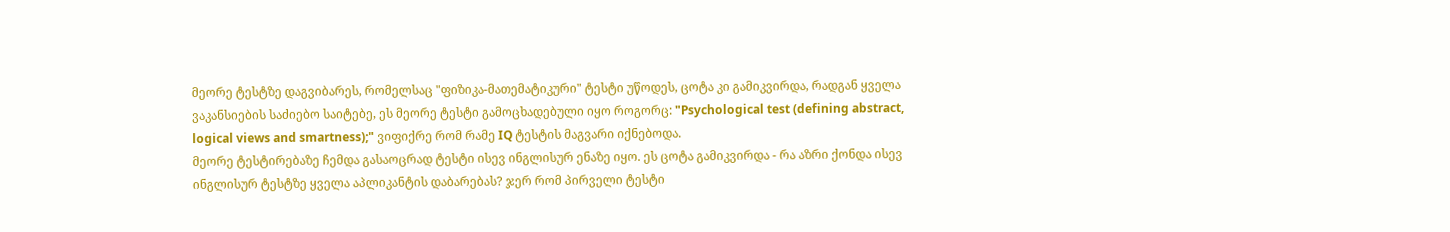მეორე ტესტზე დაგვიბარეს, რომელსაც "ფიზიკა-მათემატიკური" ტესტი უწოდეს, ცოტა კი გამიკვირდა, რადგან ყველა ვაკანსიების საძიებო საიტებე, ეს მეორე ტესტი გამოცხადებული იყო როგორც: "Psychological test (defining abstract, logical views and smartness);" ვიფიქრე რომ რამე IQ ტესტის მაგვარი იქნებოდა.
მეორე ტესტირებაზე ჩემდა გასაოცრად ტესტი ისევ ინგლისურ ენაზე იყო. ეს ცოტა გამიკვირდა - რა აზრი ქონდა ისევ ინგლისურ ტესტზე ყველა აპლიკანტის დაბარებას? ჯერ რომ პირველი ტესტი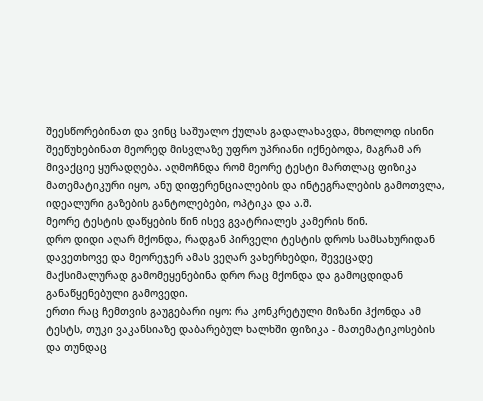შეესწორებინათ და ვინც საშუალო ქულას გადალახავდა, მხოლოდ ისინი შეეწუხებინათ მეორედ მისვლაზე უფრო უპრიანი იქნებოდა, მაგრამ არ მივაქციე ყურადღება. აღმოჩნდა რომ მეორე ტესტი მართლაც ფიზიკა მათემატიკური იყო, ანუ დიფერენციალების და ინტეგრალების გამოთვლა, იდეალური გაზების განტოლებები, ოპტიკა და ა.შ.
მეორე ტესტის დაწყების წინ ისევ გვატრიალეს კამერის წინ.
დრო დიდი აღარ მქონდა, რადგან პირველი ტესტის დროს სამსახურიდან დავეთხოვე და მეორეჯერ ამას ვეღარ ვახერხებდი, შევეცადე მაქსიმალურად გამომეყენებინა დრო რაც მქონდა და გამოცდიდან განაწყენებული გამოვედი.
ერთი რაც ჩემთვის გაუგებარი იყო: რა კონკრეტული მიზანი ჰქონდა ამ ტესტს, თუკი ვაკანსიაზე დაბარებულ ხალხში ფიზიკა - მათემატიკოსების და თუნდაც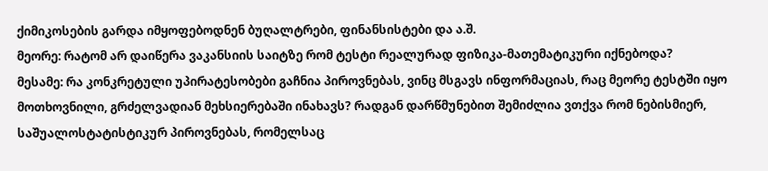ქიმიკოსების გარდა იმყოფებოდნენ ბუღალტრები, ფინანსისტები და ა.შ.
მეორე: რატომ არ დაიწერა ვაკანსიის საიტზე რომ ტესტი რეალურად ფიზიკა-მათემატიკური იქნებოდა?
მესამე: რა კონკრეტული უპირატესობები გაჩნია პიროვნებას, ვინც მსგავს ინფორმაციას, რაც მეორე ტესტში იყო მოთხოვნილი, გრძელვადიან მეხსიერებაში ინახავს? რადგან დარწმუნებით შემიძლია ვთქვა რომ ნებისმიერ, საშუალოსტატისტიკურ პიროვნებას, რომელსაც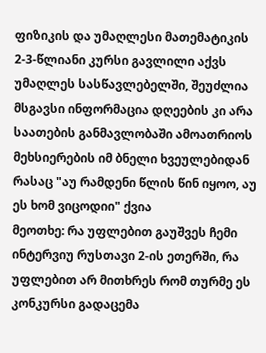ფიზიკის და უმაღლესი მათემატიკის 2-3-წლიანი კურსი გავლილი აქვს უმაღლეს სასწავლებელში, შეუძლია მსგავსი ინფორმაცია დღეების კი არა საათების განმავლობაში ამოათრიოს მეხსიერების იმ ბნელი ხვეულებიდან რასაც "აუ რამდენი წლის წინ იყოო, აუ ეს ხომ ვიცოდიი" ქვია
მეოთხე: რა უფლებით გაუშვეს ჩემი ინტერვიუ რუსთავი 2-ის ეთერში, რა უფლებით არ მითხრეს რომ თურმე ეს კონკურსი გადაცემა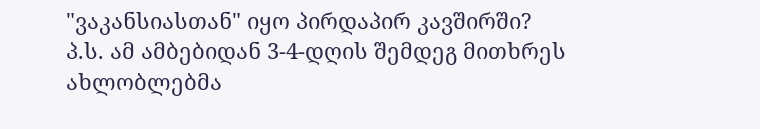"ვაკანსიასთან" იყო პირდაპირ კავშირში?
პ.ს. ამ ამბებიდან 3-4-დღის შემდეგ მითხრეს ახლობლებმა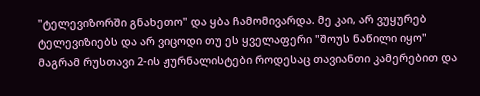"ტელევიზორში გნახეთო" და ყბა ჩამომივარდა. მე კაი, არ ვუყურებ ტელევიზიებს და არ ვიცოდი თუ ეს ყველაფერი "შოუს ნაწილი იყო" მაგრამ რუსთავი 2-ის ჟურნალისტები როდესაც თავიანთი კამერებით და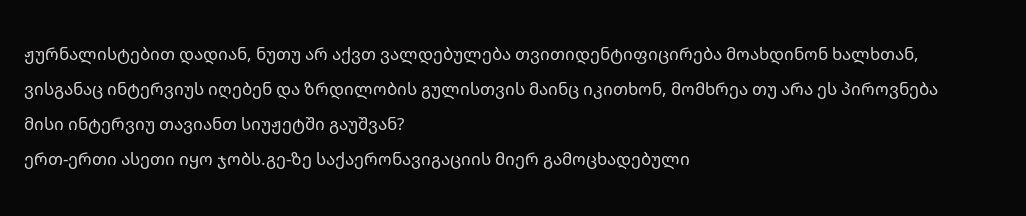ჟურნალისტებით დადიან, ნუთუ არ აქვთ ვალდებულება თვითიდენტიფიცირება მოახდინონ ხალხთან, ვისგანაც ინტერვიუს იღებენ და ზრდილობის გულისთვის მაინც იკითხონ, მომხრეა თუ არა ეს პიროვნება მისი ინტერვიუ თავიანთ სიუჟეტში გაუშვან?
ერთ-ერთი ასეთი იყო ჯობს.გე-ზე საქაერონავიგაციის მიერ გამოცხადებული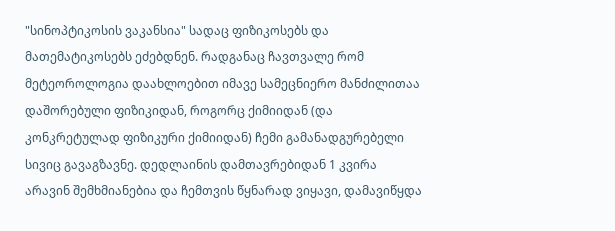"სინოპტიკოსის ვაკანსია" სადაც ფიზიკოსებს და მათემატიკოსებს ეძებდნენ. რადგანაც ჩავთვალე რომ მეტეოროლოგია დაახლოებით იმავე სამეცნიერო მანძილითაა დაშორებული ფიზიკიდან, როგორც ქიმიიდან (და კონკრეტულად ფიზიკური ქიმიიდან) ჩემი გამანადგურებელი სივიც გავაგზავნე. დედლაინის დამთავრებიდან 1 კვირა არავინ შემხმიანებია და ჩემთვის წყნარად ვიყავი, დამავიწყდა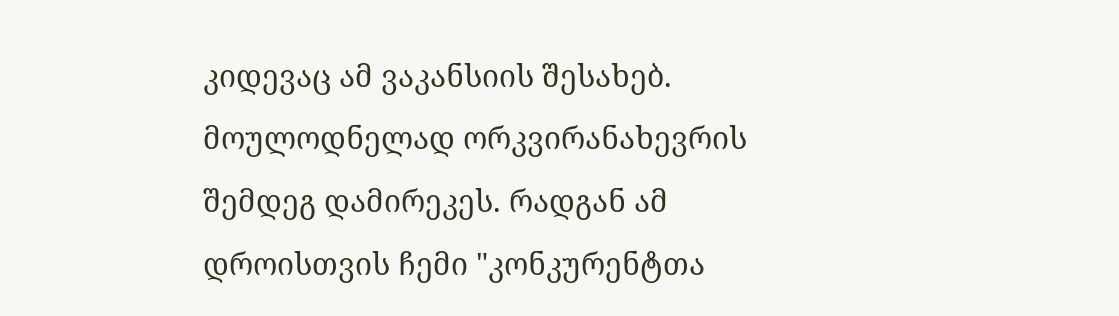კიდევაც ამ ვაკანსიის შესახებ. მოულოდნელად ორკვირანახევრის შემდეგ დამირეკეს. რადგან ამ დროისთვის ჩემი "კონკურენტთა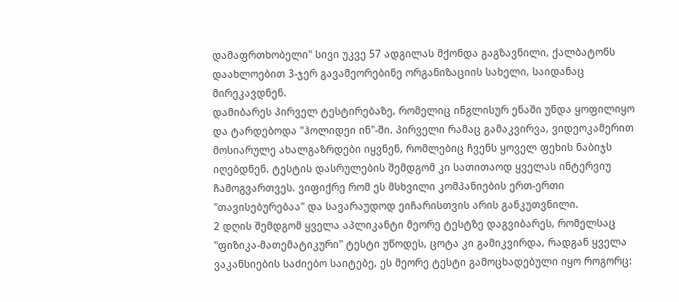დამაფრთხობელი" სივი უკვე 57 ადგილას მქონდა გაგზავნილი, ქალბატონს დაახლოებით 3-ჯერ გავამეორებინე ორგანიზაციის სახელი, საიდანაც მირეკავდნენ.
დამიბარეს პირველ ტესტირებაზე, რომელიც ინგლისურ ენაში უნდა ყოფილიყო და ტარდებოდა "ჰოლიდეი ინ"-ში. პირველი რამაც გამაკვირვა, ვიდეოკამერით მოსიარულე ახალგაზრდები იყვნენ, რომლებიც ჩვენს ყოველ ფეხის ნაბიჯს იღებდნენ. ტესტის დასრულების შემდგომ კი სათითაოდ ყველას ინტერვიუ ჩამოგვართვეს. ვიფიქრე რომ ეს მსხვილი კომპანიების ერთ-ერთი "თავისებურებაა" და სავარაუდოდ ეიჩარისთვის არის განკუთვნილი.
2 დღის შემდგომ ყველა აპლიკანტი მეორე ტესტზე დაგვიბარეს, რომელსაც "ფიზიკა-მათემატიკური" ტესტი უწოდეს, ცოტა კი გამიკვირდა, რადგან ყველა ვაკანსიების საძიებო საიტებე, ეს მეორე ტესტი გამოცხადებული იყო როგორც: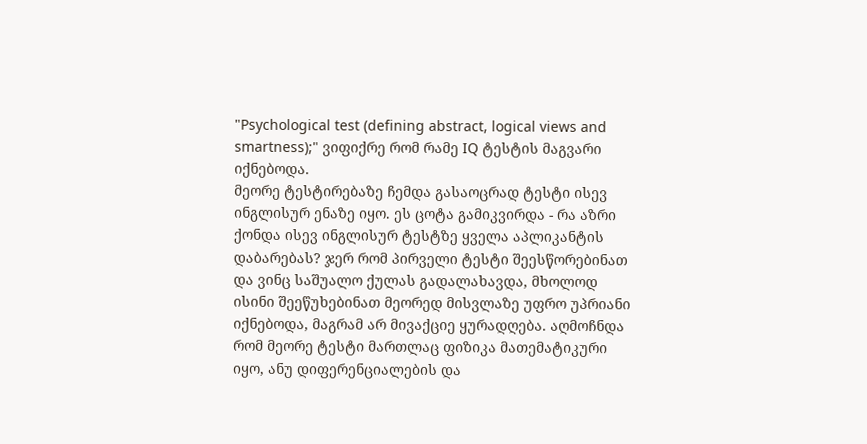"Psychological test (defining abstract, logical views and smartness);" ვიფიქრე რომ რამე IQ ტესტის მაგვარი იქნებოდა.
მეორე ტესტირებაზე ჩემდა გასაოცრად ტესტი ისევ ინგლისურ ენაზე იყო. ეს ცოტა გამიკვირდა - რა აზრი ქონდა ისევ ინგლისურ ტესტზე ყველა აპლიკანტის დაბარებას? ჯერ რომ პირველი ტესტი შეესწორებინათ და ვინც საშუალო ქულას გადალახავდა, მხოლოდ ისინი შეეწუხებინათ მეორედ მისვლაზე უფრო უპრიანი იქნებოდა, მაგრამ არ მივაქციე ყურადღება. აღმოჩნდა რომ მეორე ტესტი მართლაც ფიზიკა მათემატიკური იყო, ანუ დიფერენციალების და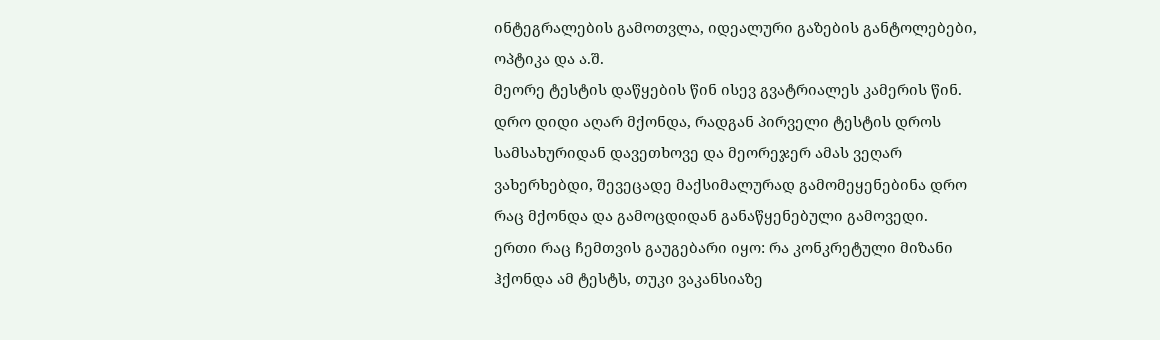ინტეგრალების გამოთვლა, იდეალური გაზების განტოლებები, ოპტიკა და ა.შ.
მეორე ტესტის დაწყების წინ ისევ გვატრიალეს კამერის წინ.
დრო დიდი აღარ მქონდა, რადგან პირველი ტესტის დროს სამსახურიდან დავეთხოვე და მეორეჯერ ამას ვეღარ ვახერხებდი, შევეცადე მაქსიმალურად გამომეყენებინა დრო რაც მქონდა და გამოცდიდან განაწყენებული გამოვედი.
ერთი რაც ჩემთვის გაუგებარი იყო: რა კონკრეტული მიზანი ჰქონდა ამ ტესტს, თუკი ვაკანსიაზე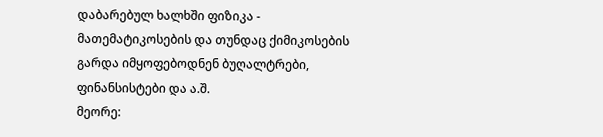დაბარებულ ხალხში ფიზიკა - მათემატიკოსების და თუნდაც ქიმიკოსების გარდა იმყოფებოდნენ ბუღალტრები, ფინანსისტები და ა.შ.
მეორე: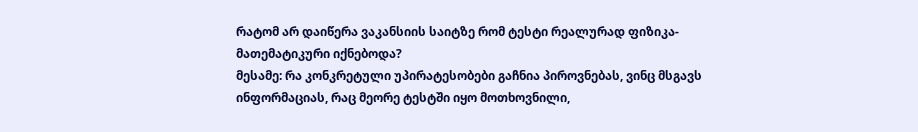რატომ არ დაიწერა ვაკანსიის საიტზე რომ ტესტი რეალურად ფიზიკა-მათემატიკური იქნებოდა?
მესამე: რა კონკრეტული უპირატესობები გაჩნია პიროვნებას, ვინც მსგავს ინფორმაციას, რაც მეორე ტესტში იყო მოთხოვნილი,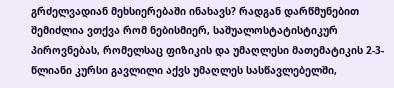გრძელვადიან მეხსიერებაში ინახავს? რადგან დარწმუნებით შემიძლია ვთქვა რომ ნებისმიერ, საშუალოსტატისტიკურ პიროვნებას, რომელსაც ფიზიკის და უმაღლესი მათემატიკის 2-3-წლიანი კურსი გავლილი აქვს უმაღლეს სასწავლებელში,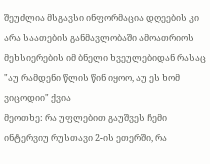შეუძლია მსგავსი ინფორმაცია დღეების კი არა საათების განმავლობაში ამოათრიოს მეხსიერების იმ ბნელი ხვეულებიდან რასაც "აუ რამდენი წლის წინ იყოო, აუ ეს ხომ ვიცოდიი" ქვია
მეოთხე: რა უფლებით გაუშვეს ჩემი ინტერვიუ რუსთავი 2-ის ეთერში, რა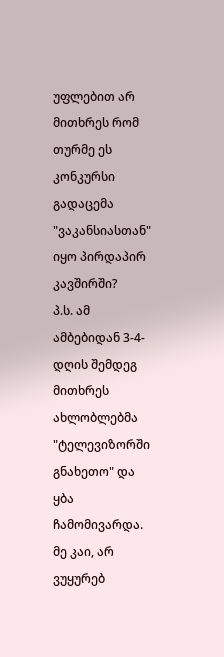უფლებით არ მითხრეს რომ თურმე ეს კონკურსი გადაცემა "ვაკანსიასთან" იყო პირდაპირ კავშირში?
პ.ს. ამ ამბებიდან 3-4-დღის შემდეგ მითხრეს ახლობლებმა "ტელევიზორში გნახეთო" და ყბა ჩამომივარდა. მე კაი, არ ვუყურებ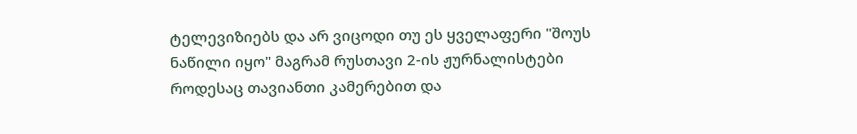ტელევიზიებს და არ ვიცოდი თუ ეს ყველაფერი "შოუს ნაწილი იყო" მაგრამ რუსთავი 2-ის ჟურნალისტები როდესაც თავიანთი კამერებით და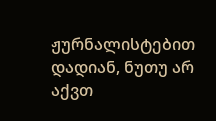ჟურნალისტებით დადიან, ნუთუ არ აქვთ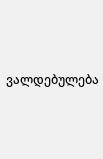ვალდებულება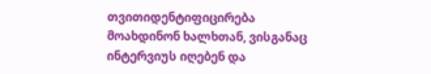თვითიდენტიფიცირება მოახდინონ ხალხთან, ვისგანაც ინტერვიუს იღებენ და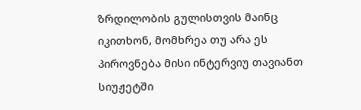ზრდილობის გულისთვის მაინც იკითხონ, მომხრეა თუ არა ეს პიროვნება მისი ინტერვიუ თავიანთ სიუჟეტში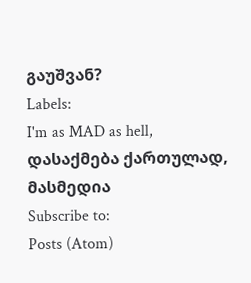გაუშვან?
Labels:
I'm as MAD as hell,
დასაქმება ქართულად,
მასმედია
Subscribe to:
Posts (Atom)